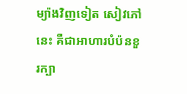ម្យ៉ាងវិញទៀត សៀវភៅនេះ គឺជាអាហារបំប៉នខួរក្បា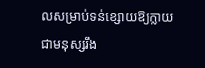លសម្រាប់ទន់ខ្សោយឱ្យក្លាយជាមនុស្សរឹង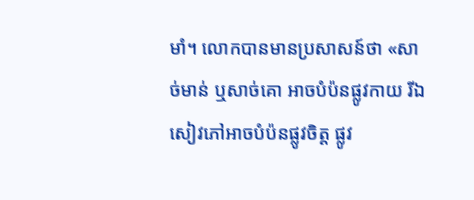មាំ។ លោកបានមានប្រសាសន៍ថា «សាច់មាន់ ឬសាច់គោ អាចបំប៉នផ្លូវកាយ រីឯសៀវភៅអាចបំប៉នផ្លូវចិត្ត ផ្លូវ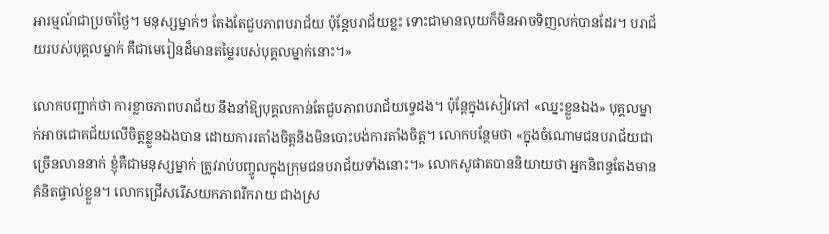អារម្មណ៍ជាប្រចាំថ្ងៃ។ មនុស្សម្នាក់ៗ តែងតែជួបភាពបរាជ័យ ប៉ុន្តែបរាជ័យខ្លះ ទោះជាមានលុយក៏មិនអាចទិញលក់បានដែរ។ បរាជ័យរបស់បុគ្គលម្នាក់ គឺជាមេរៀនដ៏មានតម្លៃរបស់បុគ្គលម្នាក់នោះ។»

លោកបញ្ជាក់ថា ការខ្លាចភាពបរាជ័យ នឹងនាំឱ្យបុគ្គលកាន់តែជួបភាពបរាជ័យទ្វេដង។ ប៉ុន្តែក្នុងសៀវភៅ «ឈ្នះខ្លួនឯង» បុគ្គលម្នាក់អាចជោគជ័យលើចិត្តខ្លួនឯងបាន ដោយការរតាំងចិត្តនិងមិនបោះបង់ការតាំងចិត្ត។ លោកបន្ថែមថា «ក្នុងចំណោមជនបរាជ័យជាច្រើនលាននាក់ ខ្ញុំគឺជាមនុស្សម្នាក់ ត្រូវរាប់បញ្ចូលក្នុងក្រុមជនបរាជ័យទាំងនោះ។» លោកសូផាតបាននិយាយថា អ្នកនិពន្ធតែងមានគំនិតផ្ទាល់ខ្លួន។ លោកជ្រើសរើសយកភាពរីករាយ ជាងស្រ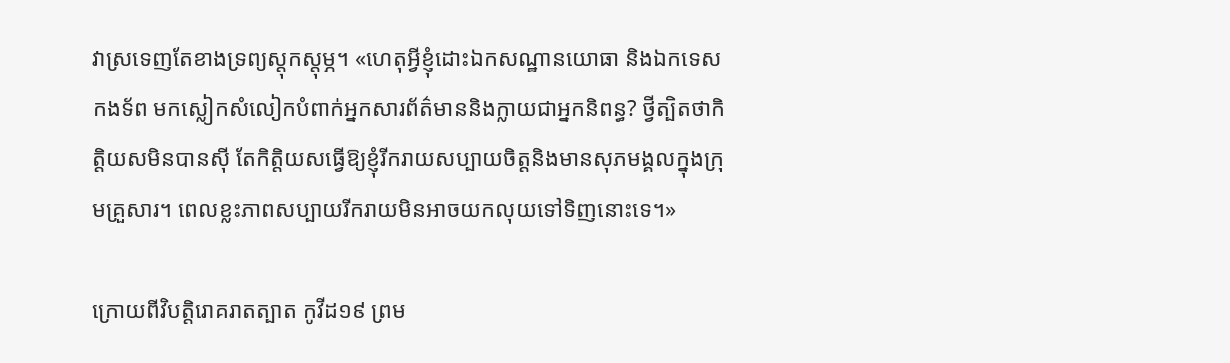វាស្រទេញតែខាងទ្រព្យស្តុកស្តុម្ភ។ «ហេតុអ្វីខ្ញុំដោះឯកសណ្ឋានយោធា និងឯកទេសកងទ័ព មកស្លៀកសំលៀកបំពាក់អ្នកសារព័ត៌មាននិងក្លាយជាអ្នកនិពន្ធ? ថ្វីត្បិតថាកិត្តិយសមិនបានស៊ី តែកិត្តិយសធ្វើឱ្យខ្ញុំរីករាយសប្បាយចិត្តនិងមានសុភមង្គលក្នុងក្រុមគ្រួសារ។ ពេលខ្លះភាពសប្បាយរីករាយមិនអាចយកលុយទៅទិញនោះទេ។»

ក្រោយពីវិបត្តិរោគរាតត្បាត កូវីដ១៩ ព្រម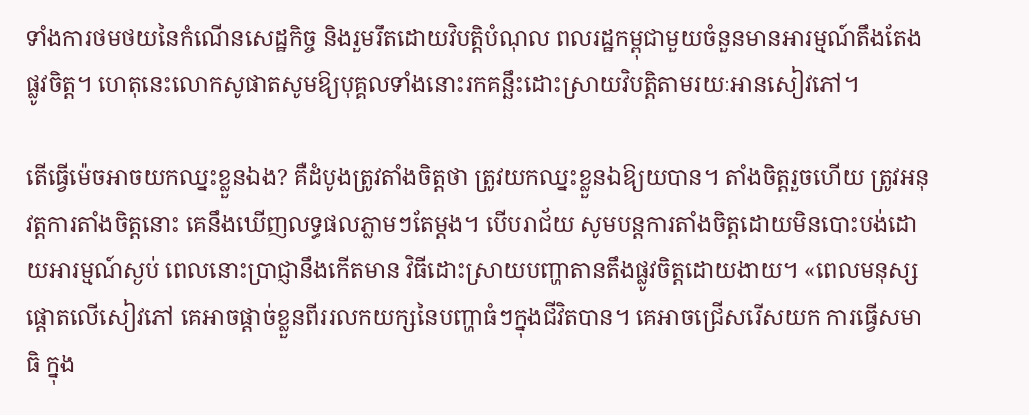ទាំងការថមថយនៃកំណើនសេដ្ឋកិច្ច និងរួមរឹតដោយវិបត្តិបំណុល ពលរដ្ឋកម្ពុជាមួយចំនួនមានអារម្មណ៍តឹងតែងផ្លូវចិត្ត។ ហេតុនេះលោកសូផាតសូមឱ្យបុគ្គលទាំងនោះរកគន្ឆឹះដោះស្រាយវិបត្តិតាមរយៈអានសៀវភៅ។

តើធ្វើម៉េចអាចយកឈ្នះខ្លួនឯង? គឺដំបូងត្រូវតាំងចិត្តថា ត្រូវយកឈ្នះខ្លួនឯឱ្យយបាន។ តាំងចិត្តរួចហើយ ត្រូវអនុវត្តការតាំងចិត្តនោះ គេនឹងឃើញលទ្ធផលភ្លាមៗតែម្តង។ បើបរាជ័យ សូមបន្តការតាំងចិត្តដោយមិនបោះបង់ដោយអារម្មណ៍ស្ងប់ ពេលនោះប្រាជ្ញានឹងកើតមាន វិធីដោះស្រាយបញ្ហាតានតឹងផ្លូវចិត្តដោយងាយ។ «ពេលមនុស្សផ្តោតលើសៀវភៅ គេអាចផ្តាច់ខ្លួនពីររលកយក្សនៃបញ្ហាធំៗក្នុងជីវិតបាន។ គេអាចជ្រើសរើសយក ការធ្វើសមាធិ ក្នុង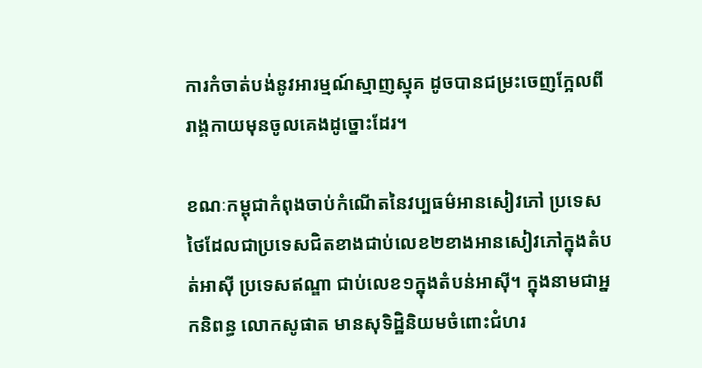ការកំចាត់បង់នូវអារម្មណ៍ស្មាញស្មុគ ដូចបានជម្រះចេញកែ្អលពីរាង្គកាយមុនចូលគេងដូច្នោះដែរ។

ខណៈកម្ពុជាកំពុងចាប់កំណើតនៃវប្បធម៌អានសៀវភៅ ប្រទេសថៃដែលជាប្រទេសជិតខាងជាប់លេខ២ខាងអានសៀវភៅក្នុងតំបត់អាស៊ី ប្រទេសឥណ្ឌា ជាប់លេខ១ក្នុងតំបន់អាស៊ី។ ក្នុងនាមជាអ្នកនិពន្ធ លោកសូផាត មានសុទិដ្ឋិនិយមចំពោះជំហរ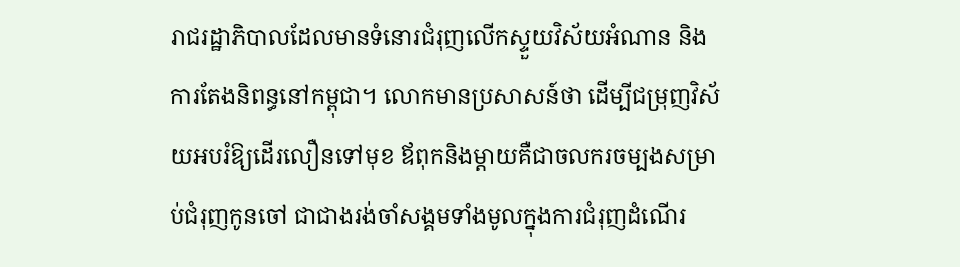រាជរដ្ឋាភិបាលដែលមានទំនោរជំរុញលើកស្ទួយវិស័យអំណាន និងការតែងនិពន្ធនៅកម្ពុជា។ លោកមានប្រសាសន៍ថា ដើម្បីជម្រុញវិស័យអបរំឱ្យដើរលឿនទៅមុខ ឪពុកនិងម្តាយគឺជាចលករចម្បងសម្រាប់ជំរុញកូនចៅ ជាជាងរង់ចាំសង្គមទាំងមូលក្នុងការជំរុញដំណើរ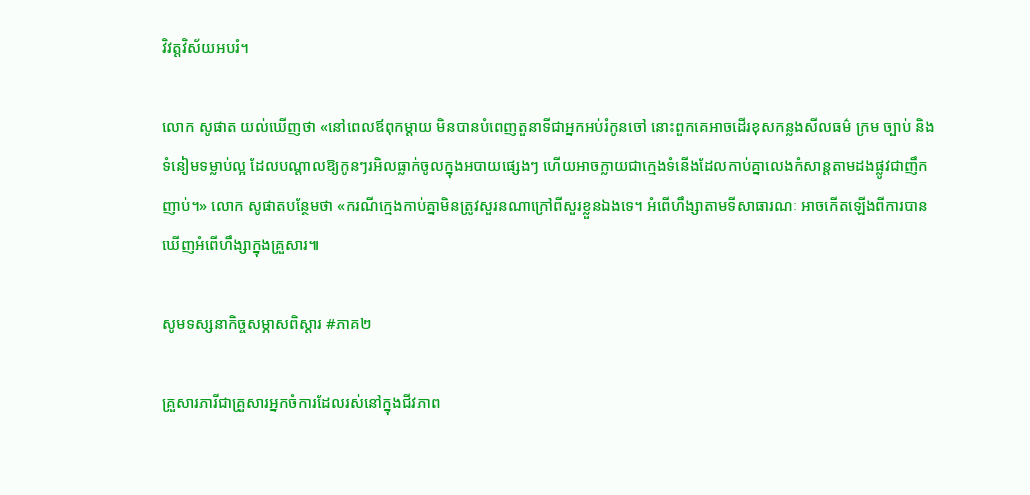វិវត្តវិស័យអបរំ។

លោក សូផាត យល់ឃើញថា «នៅពេលឪពុកម្តាយ មិនបានបំពេញតួនាទីជាអ្នកអប់រំកូនចៅ នោះពួកគេអាចដើរខុសកន្លងសីលធម៌ ក្រម ច្បាប់ និងទំនៀមទម្លាប់ល្អ ដែលបណ្តាលឱ្យកូនៗរអិលធ្លាក់ចូលក្នុងអបាយផ្សេងៗ ហើយអាចក្លាយជាក្មេងទំនើងដែលកាប់គ្នាលេងកំសាន្តតាមដងផ្លូវជាញឹកញាប់។» លោក សូផាតបន្ថែមថា «ករណីក្មេងកាប់គ្នាមិនត្រូវសួរនណាក្រៅពីសួរខ្លួនឯងទេ។ អំពើហឹង្សាតាមទីសាធារណៈ អាចកើតឡើងពីការបានឃើញអំពើហឹង្សាក្នុងគ្រួសារ៕

សូមទស្សនាកិច្ចសម្ភាសពិស្តារ #ភាគ២

គ្រួសារភារីជាគ្រួសារអ្នកចំការដែលរស់នៅក្នុងជីវភាព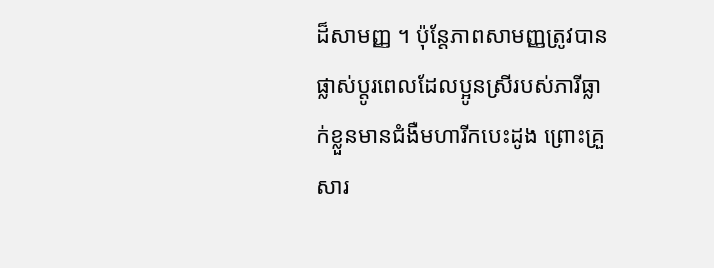ដ៏សាមញ្ញ ។ ប៉ុន្តែភាពសាមញ្ញត្រូវបានផ្លាស់ប្តូរពេលដែលប្អូនស្រីរបស់ភារីធ្លាក់ខ្លួនមានជំងឺមហារីកបេះដូង ព្រោះគ្រួសារ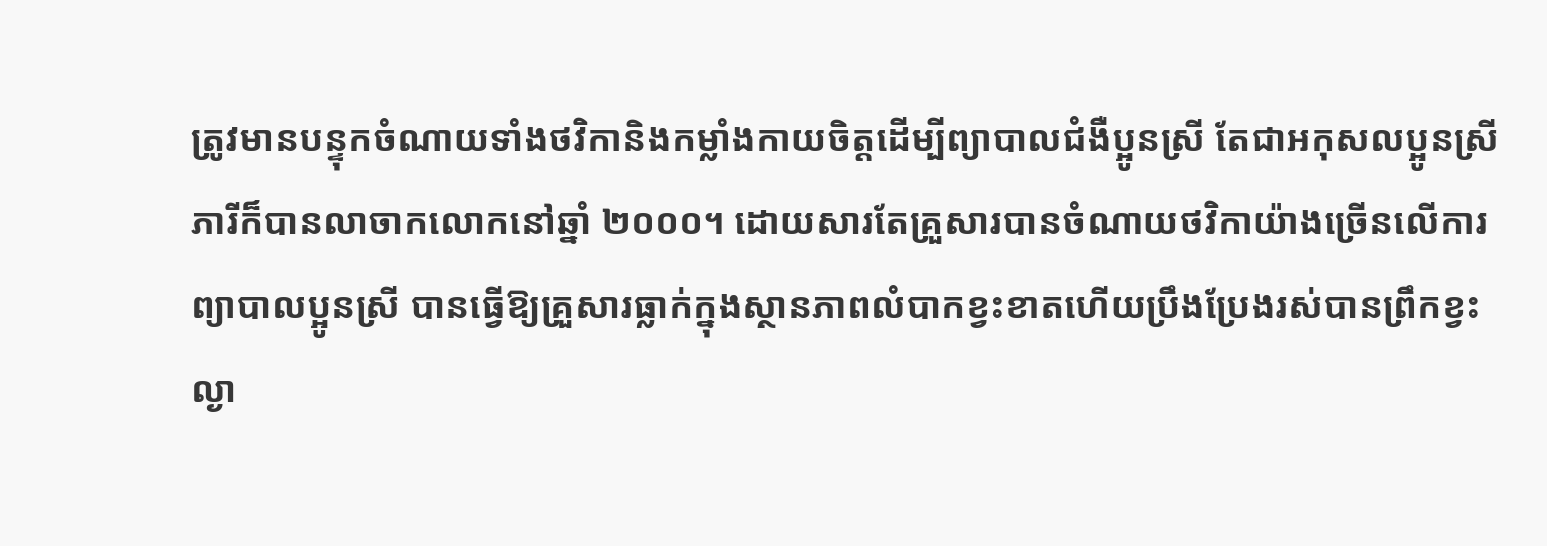ត្រូវមានបន្ទុកចំណាយទាំងថវិកានិងកម្លាំងកាយចិត្តដើម្បីព្យាបាលជំងឺប្អូនស្រី តែជាអកុសលប្អូនស្រីភារីក៏បានលាចាកលោកនៅឆ្នាំ ២០០០។ ដោយសារតែគ្រួសារបានចំណាយថវិកាយ៉ាងច្រើនលើការព្យាបាលប្អូនស្រី បានធ្វើឱ្យគ្រួសារធ្លាក់ក្នុងស្ថានភាពលំបាកខ្វះខាតហើយប្រឹងប្រែងរស់បានព្រឹកខ្វះល្ងា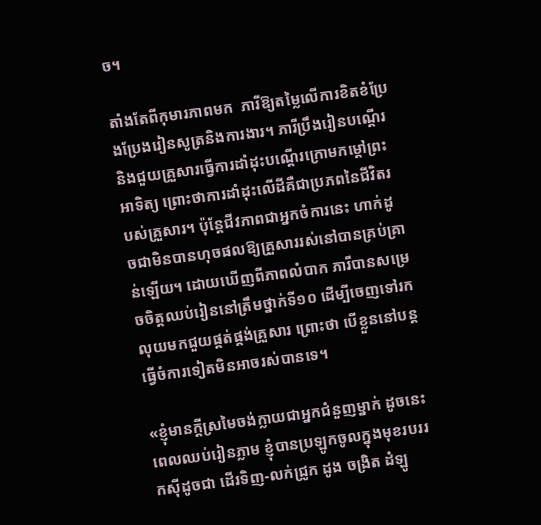ច។

តាំងតែពីកុមារភាពមក  ភារីឱ្យតម្លៃលើការខិតខំប្រែងប្រែងរៀនសូត្រនិងការងារ។ ភារីប្រឹងរៀនបណ្តើរនិងជួយគ្រួសារធ្វើការដាំដុះបណ្តើរក្រោមកម្តៅព្រះអាទិត្យ ព្រោះថាការដាំដុះលើដីគឺជាប្រភពនៃជីវិតរបស់គ្រួសារ។ ប៉ុន្តែជីវភាពជាអ្នកចំការនេះ ហាក់ដូចជាមិនបានហុចផលឱ្យគ្រួសាររស់នៅបានគ្រប់គ្រាន់ឡើយ។ ដោយឃើញពីភាពលំបាក ភារីបានសម្រេចចិត្តឈប់រៀននៅត្រឹមថ្នាក់ទី១០ ដើម្បីចេញទៅរកលុយមកជួយផ្គត់ផ្គង់គ្រួសារ ព្រោះថា បើខ្លួននៅបន្តធ្វើចំការទៀតមិនអាចរស់បានទេ។

«ខ្ញុំមានក្តីស្រមៃចង់ក្លាយជាអ្នកជំនួញម្នាក់ ដូចនេះពេលឈប់រៀនភ្លាម ខ្ញុំបានប្រឡូកចូលក្នុងមុខរបររកស៊ីដូចជា ដើរទិញ-លក់ជ្រូក ដូង ចង្រិត ដំឡូ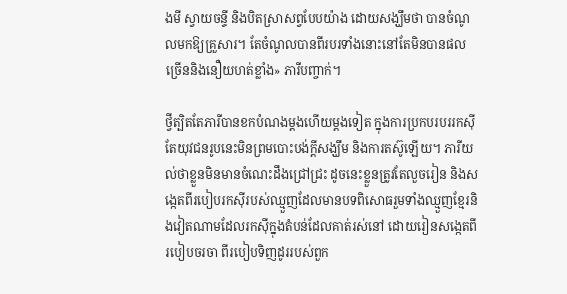ងមី ស្វាយចន្ទី និងបិតស្រាសព្វបែបយ៉ាង ដោយសង្ឃឹមថា បានចំណូលមកឱ្យគ្រួសារ។ តែចំណូលបានពីរបរទាំងនោះនៅតែមិនបានផលច្រើននិងនឿយហត់ខ្លាំង» ភារីបញ្ចាក់។

ថ្វីត្បិតតែភារីបានខកបំណងម្តងហើយម្តងទៀត ក្នុងការប្រកបរបររកស៊ី តែយុវជនរូបនេះមិនព្រមបោះបង់ក្តីសង្ឃឹម និងការតស៊ូឡើយ។ ភារីយល់ថាខ្លួនមិនមានចំណេះដឹងជ្រៅជ្រះ ដូចនេះខ្លួនត្រូវតែលួចរៀន និងសង្កេតពីរបៀបរកស៊ីរបស់ឈ្មួញដែលមានបទពិសោធរួមទាំងឈ្មួញខ្មែរនិងវៀតណាមដែលរកស៊ីក្នុងតំបន់ដែលគាត់រស់នៅ ដោយរៀនសង្កេតពីរបៀបចរចា ពីរបៀបទិញដូររបស់ពួក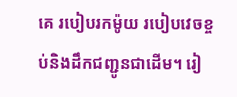គេ របៀបរកម៉ូយ របៀបវេចខ្ចប់និងដឹកជញ្ជូនជាដើម។ រៀ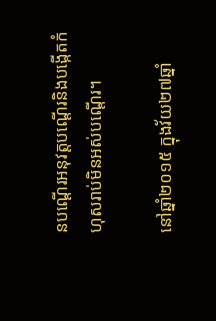នបណ្តើរអនុវត្តបណ្តើរនិងបង្កើតកំហុសរាប់មិនអស់បណ្តើរ។

នៅឆ្នាំ២០១៥ ក្នុងវ័យ២៧ឆ្នាំ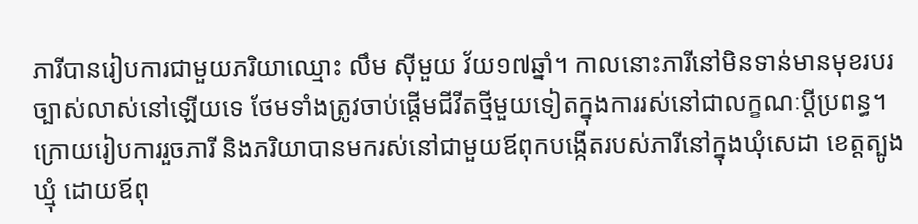ភារីបានរៀបការជាមួយភរិយាឈ្មោះ លឹម ស៊ីមួយ វ័យ១៧ឆ្នាំ។ កាលនោះភារីនៅមិនទាន់មានមុខរបរច្បាស់លាស់នៅឡើយទេ ថែមទាំងត្រូវចាប់ផ្តើមជីវីតថ្មីមួយទៀតក្នុងការរស់នៅជាលក្ខណៈប្តីប្រពន្ធ។ ក្រោយរៀបការរួចភារី និងភរិយាបានមករស់នៅជាមួយឪពុកបង្កើតរបស់ភារីនៅក្នុងឃុំសេដា ខេត្តត្បូងឃ្មុំ ដោយឪពុ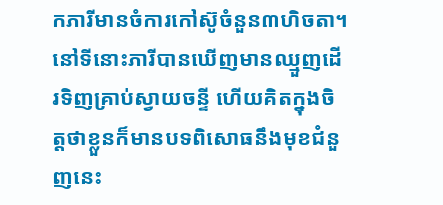កភារីមានចំការកៅស៊ូចំនួន៣ហិចតា។ នៅទីនោះភារីបានឃើញមានឈ្មួញដើរទិញគ្រាប់ស្វាយចន្ទី ហើយគិតក្នុងចិត្តថាខ្លួនក៏មានបទពិសោធនឹងមុខជំនួញនេះ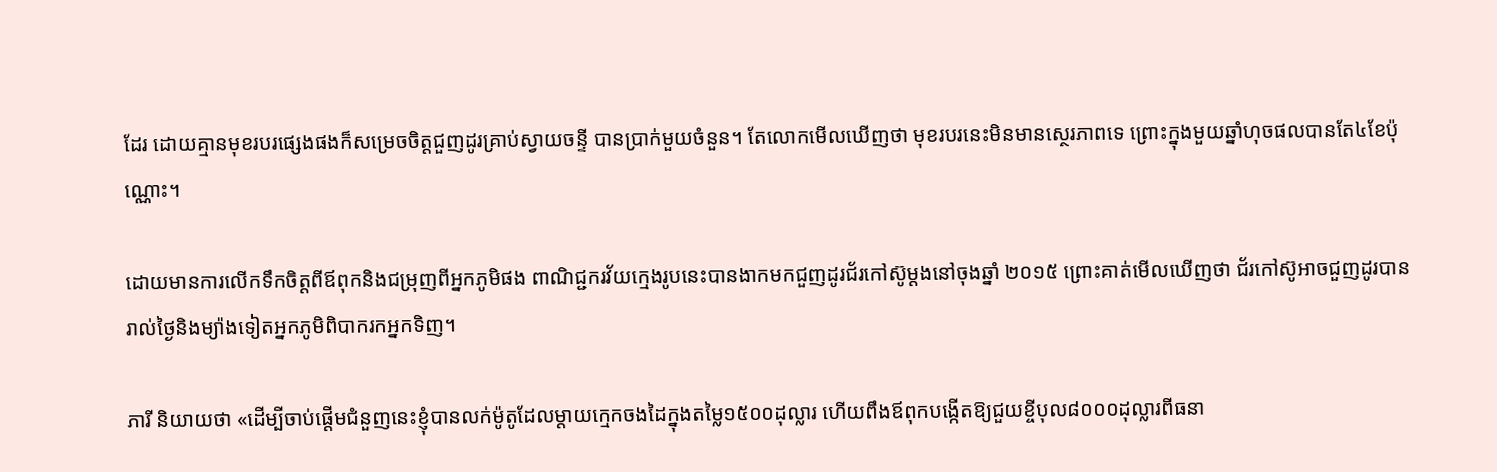ដែរ ដោយគ្មានមុខរបរផ្សេងផងក៏សម្រេចចិត្តជួញដូរគ្រាប់ស្វាយចន្ទី បានប្រាក់មួយចំនួន។ តែលោកមើលឃើញថា មុខរបរនេះមិនមានស្ថេរភាពទេ ព្រោះក្នុងមួយឆ្នាំហុចផលបានតែ៤ខែប៉ុណ្ណោះ។

ដោយមានការលើកទឹកចិត្តពីឪពុកនិងជម្រុញពីអ្នកភូមិផង ពាណិជ្ជករវ័យក្មេងរូបនេះបានងាកមកជួញដូរជ័រកៅស៊ូម្តងនៅចុងឆ្នាំ ២០១៥ ព្រោះគាត់មើលឃើញថា ជ័រកៅស៊ូអាចជួញដូរបានរាល់ថ្ងៃនិងម្យ៉ាងទៀតអ្នកភូមិពិបាករកអ្នកទិញ។

ភារី និយាយថា «ដើម្បីចាប់ផ្តើមជំនួញនេះខ្ញុំបានលក់ម៉ូតូដែលម្តាយក្មេកចងដៃក្នុងតម្លៃ១៥០០ដុល្លារ ហើយពឹងឪពុកបង្កើតឱ្យជួយខ្ចីបុល៨០០០ដុល្លារពីធនា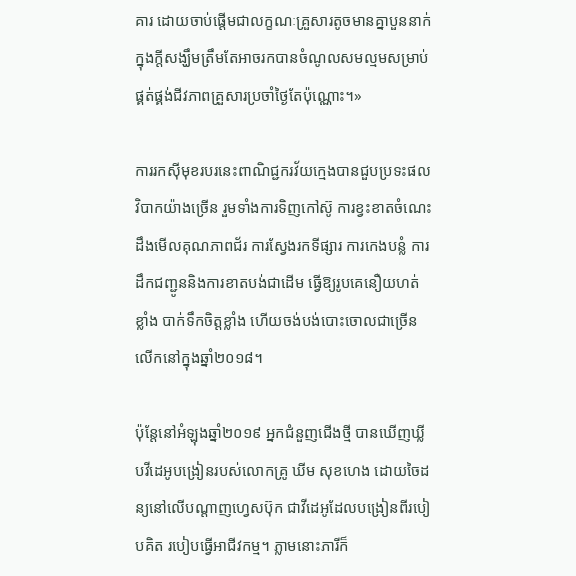គារ ដោយចាប់ផ្តើមជាលក្ខណៈគ្រួសារតូចមានគ្នាបួននាក់ ក្នុងក្តីសង្ឃឹមត្រឹមតែអាចរកបានចំណូលសមល្មមសម្រាប់ផ្គត់ផ្គង់ជីវភាពគ្រួសារប្រចាំថ្ងៃតែប៉ុណ្ណោះ។»

ការរកស៊ីមុខរបរនេះពាណិជ្ជករវ័យក្មេងបានជួបប្រទះផលវិបាកយ៉ាងច្រើន រួមទាំងការទិញកៅស៊ូ ការខ្វះខាតចំណេះដឹងមើលគុណភាពជ័រ ការស្វែងរកទីផ្សារ ការកេងបន្លំ ការដឹកជញ្ជូននិងការខាតបង់ជាដើម ធ្វើឱ្យរូបគេនឿយហត់ខ្លាំង បាក់ទឹកចិត្តខ្លាំង ហើយចង់បង់បោះចោលជាច្រើនលើកនៅក្នុងឆ្នាំ២០១៨។

ប៉ុន្តែនៅអំឡុងឆ្នាំ២០១៩ អ្នកជំនួញជើងថ្មី បានឃើញឃ្លីបវីដេអូបង្រៀនរបស់លោកគ្រូ ឃីម សុខហេង ដោយចៃដន្យនៅលើបណ្តាញហ្វេសប៊ុក ជាវីដេអូដែលបង្រៀនពីរបៀបគិត របៀបធ្វើអាជីវកម្ម។ ភ្លាមនោះភារីក៏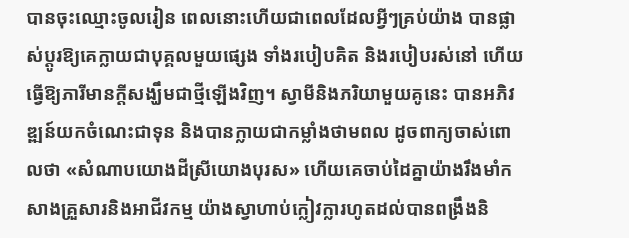បានចុះឈ្មោះចូលរៀន ពេលនោះហើយជាពេលដែលអ្វីៗគ្រប់យ៉ាង បានផ្លាស់ប្តូរឱ្យគេក្លាយជាបុគ្គលមួយផ្សេង ទាំងរបៀបគិត និងរបៀបរស់នៅ ហើយធ្វើឱ្យភារីមានក្តីសង្ឃឹមជាថ្មីឡើងវិញ។ ស្វាមីនិងភរិយាមួយគូនេះ បានអភិវឌ្ឍន៍យកចំណេះជាទុន និងបានក្លាយជាកម្លាំងថាមពល ដូចពាក្យចាស់ពោលថា «សំណាបយោងដីស្រីយោងបុរស» ហើយគេចាប់ដៃគ្នាយ៉ាងរឹងមាំកសាងគ្រួសារនិងអាជីវកម្ម យ៉ាងស្វាហាប់ក្លៀវក្លារហូតដល់បានពង្រឹងនិ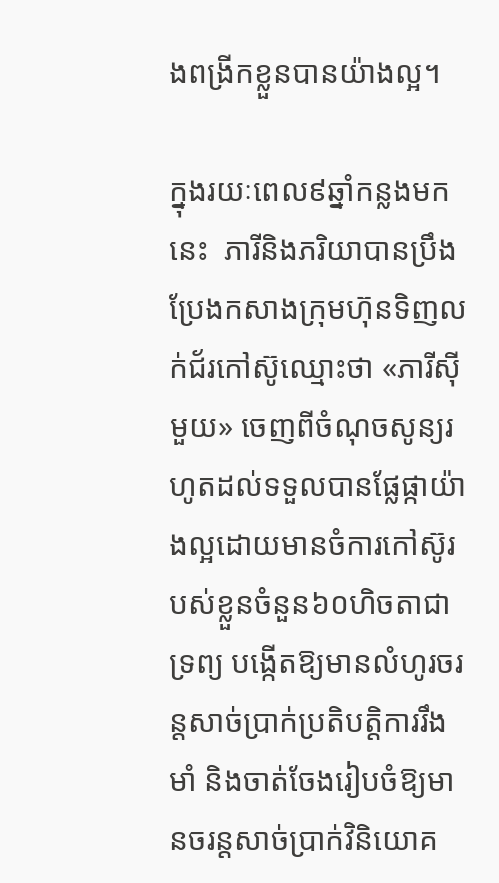ងពង្រីកខ្លួនបានយ៉ាងល្អ។

ក្នុងរយៈពេល៩ឆ្នាំកន្លងមកនេះ  ភារីនិងភរិយាបានប្រឹងប្រែងកសាងក្រុមហ៊ុនទិញលក់ជ័រកៅស៊ូឈ្មោះថា «ភារីស៊ីមួយ» ចេញពីចំណុចសូន្យរហូតដល់ទទួលបានផ្លែផ្កាយ៉ាងល្អដោយមានចំការកៅស៊ូរបស់ខ្លួនចំនួន៦០ហិចតាជាទ្រព្យ បង្កើតឱ្យមានលំហូរចរន្តសាច់ប្រាក់ប្រតិបត្តិការរឹងមាំ និងចាត់ចែងរៀបចំឱ្យមានចរន្តសាច់ប្រាក់វិនិយោគ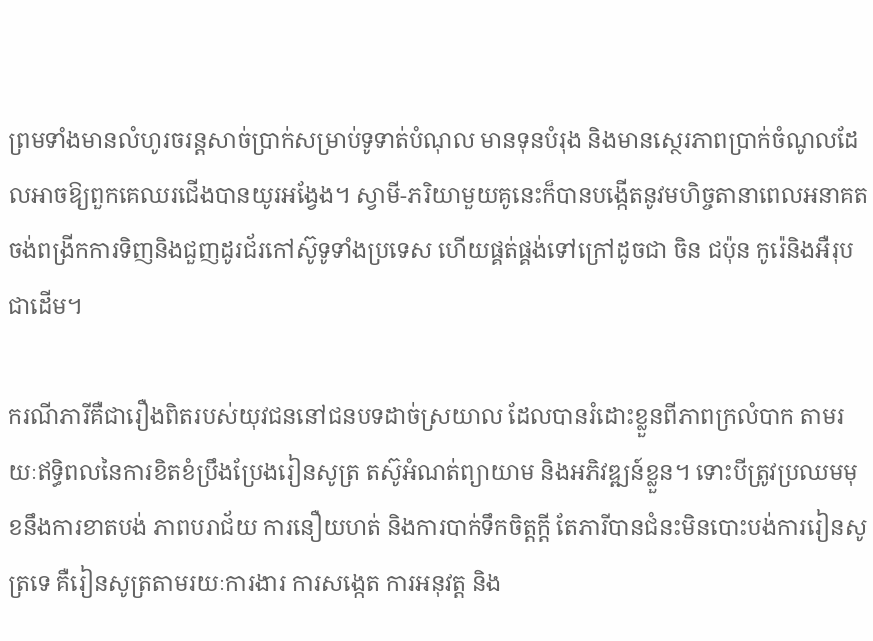ព្រមទាំងមានលំហូរចរន្តសាច់ប្រាក់សម្រាប់ទូទាត់បំណុល មានទុនបំរុង និងមានសេ្ថរភាពប្រាក់ចំណូលដែលអាចឱ្យពួកគេឈរជើងបានយូរអង្វែង។ ស្វាមី-ភរិយាមួយគូនេះក៏បានបង្កើតនូវមហិច្ចតានាពេលអនាគតចង់ពង្រីកការទិញនិងជួញដូរជ័រកៅស៊ូទូទាំងប្រទេស ហើយផ្គត់ផ្គង់ទៅក្រៅដូចជា ចិន ជប៉ុន កូរ៉េនិងអឺរុបជាដើម។

ករណីភារីគឺជារឿងពិតរបស់យុវជននៅជនបទដាច់ស្រយាល ដែលបានរំដោះខ្លួនពីភាពក្រលំបាក តាមរយៈឥទ្ធិពលនៃការខិតខំប្រឹងប្រែងរៀនសូត្រ តស៊ូអំណត់ព្យាយាម និងអភិវឌ្ឍន៍ខ្លួន។ ទោះបីត្រូវប្រឈមមុខនឹងការខាតបង់ ភាពបរាជ័យ ការនឿយហត់ និងការបាក់ទឹកចិត្តក្តី តែភារីបានជំនះមិនបោះបង់ការរៀនសូត្រទេ គឺរៀនសូត្រតាមរយៈការងារ ការសង្កេត ការអនុវត្ត និង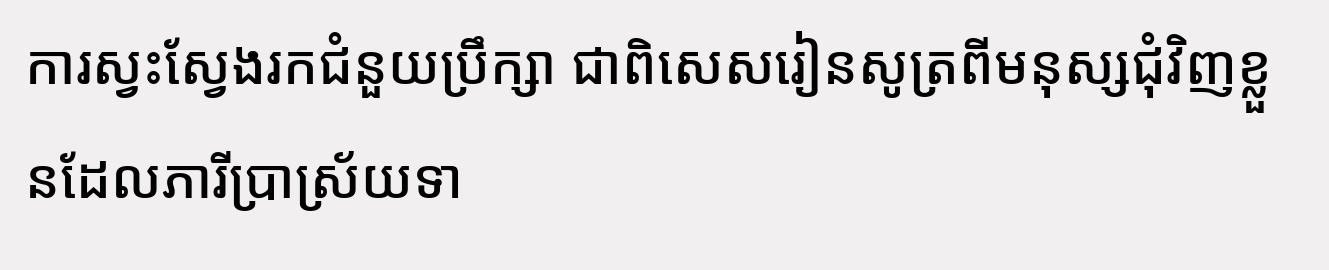ការស្វះស្វែងរកជំនួយប្រឹក្សា ជាពិសេសរៀនសូត្រពីមនុស្សជុំវិញខ្លួនដែលភារីប្រាស្រ័យទា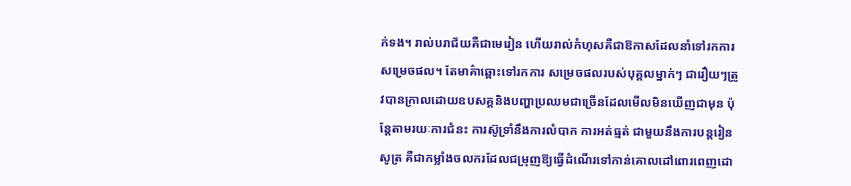ក់ទង។ រាល់បរាជ័យគឺជាមេរៀន ហើយរាល់កំហុសគឺជាឱកាសដែលនាំទៅរកការសម្រេចផល។ តែមាគ៌ាឆ្ពោះទៅរកការ សម្រេចផលរបស់បុគ្គលម្នាក់ៗ ជារឿយៗត្រូវបានក្រាលដោយឧបសគ្គនិងបញ្ហាប្រឈមជាច្រើនដែលមើលមិនឃើញជាមុន ប៉ុន្តែតាមរយៈការជំនះ ការស៊ូទ្រាំនឹងការលំបាក ការអត់ធ្មត់ ជាមួយនឹងការបន្តរៀនសូត្រ គឺជាកម្លាំងចលករដែលជម្រុញឱ្យធ្វើដំណើរទៅកាន់គោលដៅពោរពេញដោ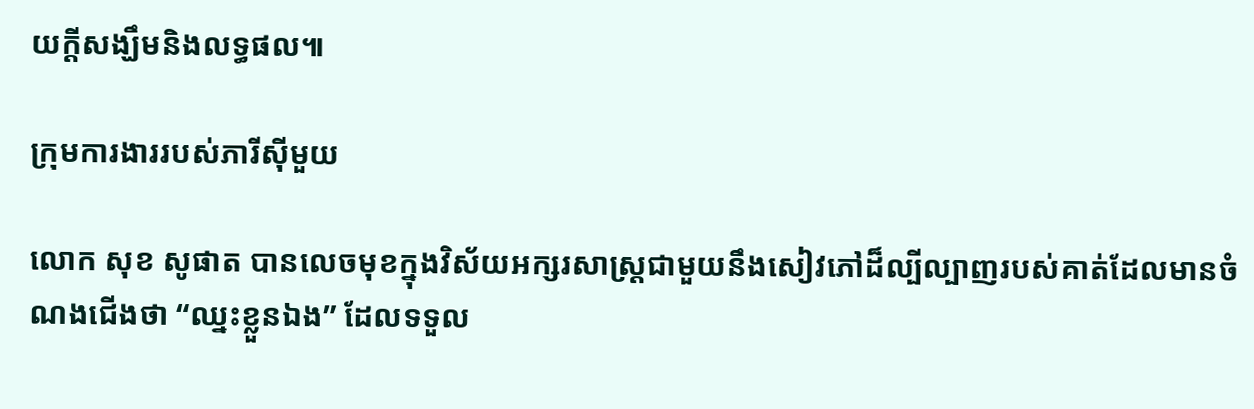យក្តីសង្ឃឹមនិងលទ្ធផល៕

ក្រុមការងាររបស់ភារីស៊ីមួយ

លោក សុខ សូផាត បានលេចមុខក្នុងវិស័យអក្សរសាស្ត្រជាមួយនឹងសៀវភៅដ៏ល្បីល្បាញរបស់គាត់ដែលមានចំណងជើងថា “ឈ្នះខ្លួនឯង” ដែលទទួល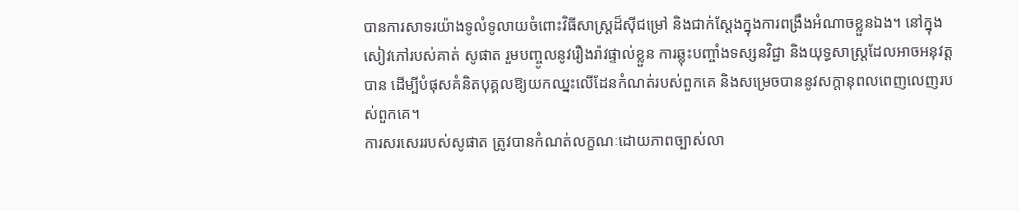បានការសាទរយ៉ាងទូលំទូលាយចំពោះវិធីសាស្រ្តដ៏ស៊ីជម្រៅ និងជាក់ស្តែងក្នុងការពង្រឹងអំណាចខ្លួនឯង។ នៅក្នុងសៀវភៅរបស់គាត់ សូផាត រួមបញ្ចូលនូវរឿងរ៉ាវផ្ទាល់ខ្លួន ការឆ្លុះបញ្ចាំងទស្សនវិជ្ជា និងយុទ្ធសាស្ត្រដែលអាចអនុវត្តបាន ដើម្បីបំផុសគំនិតបុគ្គលឱ្យយកឈ្នះលើដែនកំណត់របស់ពួកគេ និងសម្រេចបាននូវសក្តានុពលពេញលេញរបស់ពួកគេ។
ការសរសេររបស់សូផាត ត្រូវបានកំណត់លក្ខណៈដោយភាពច្បាស់លា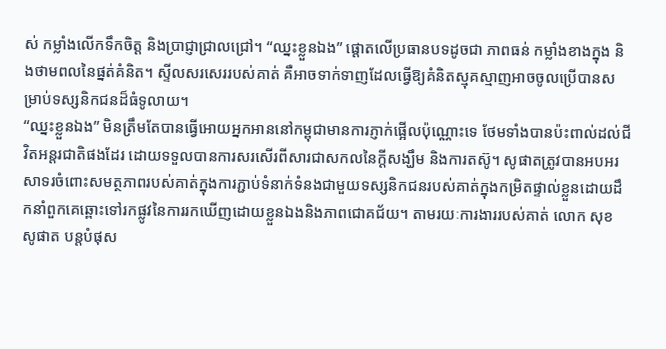ស់ កម្លាំងលើកទឹកចិត្ត និងប្រាជ្ញាជ្រាលជ្រៅ។ “ឈ្នះខ្លួនឯង” ផ្តោតលើប្រធានបទដូចជា ភាពធន់ កម្លាំងខាងក្នុង និងថាមពលនៃផ្នត់គំនិត។ ស្ទីលសរសេររបស់គាត់ គឺអាចទាក់ទាញដែលធ្វើឱ្យគំនិតស្មុគស្មាញអាចចូលប្រើបានសម្រាប់ទស្សនិកជនដ៏ធំទូលាយ។
“ឈ្នះខ្លួនឯង” មិនត្រឹមតែបានធ្វើអោយអ្នកអាននៅកម្ពុជាមានការភ្ញាក់ផ្អើលប៉ុណ្ណោះទេ ថែមទាំងបានប៉ះពាល់ដល់ជីវិតអន្តរជាតិផងដែរ ដោយទទួលបានការសរសើរពីសារជាសកលនៃក្តីសង្ឃឹម និងការតស៊ូ។ សូផាតត្រូវបានអបអរសាទរចំពោះសមត្ថភាពរបស់គាត់ក្នុងការភ្ជាប់ទំនាក់ទំនងជាមួយទស្សនិកជនរបស់គាត់ក្នុងកម្រិតផ្ទាល់ខ្លួនដោយដឹកនាំពួកគេឆ្ពោះទៅរកផ្លូវនៃការរកឃើញដោយខ្លួនឯងនិងភាពជោគជ័យ។ តាមរយៈការងាររបស់គាត់ លោក សុខ សូផាត បន្តបំផុស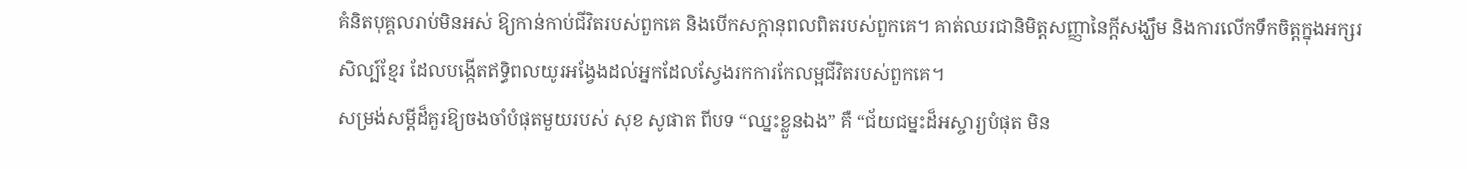គំនិតបុគ្គលរាប់មិនអស់ ឱ្យកាន់កាប់ជីវិតរបស់ពួកគេ និងបើកសក្តានុពលពិតរបស់ពួកគេ។ គាត់ឈរជានិមិត្តសញ្ញានៃក្តីសង្ឃឹម និងការលើកទឹកចិត្តក្នុងអក្សរសិល្ប៍ខ្មែរ ដែលបង្កើតឥទ្ធិពលយូរអង្វែងដល់អ្នកដែលស្វែងរកការកែលម្អជីវិតរបស់ពួកគេ។
សម្រង់សម្ដីដ៏គួរឱ្យចងចាំបំផុតមួយរបស់ សុខ សូផាត ពីបទ “ឈ្នះខ្លួនឯង” គឺ “ជ័យជម្នះដ៏អស្ចារ្យបំផុត មិន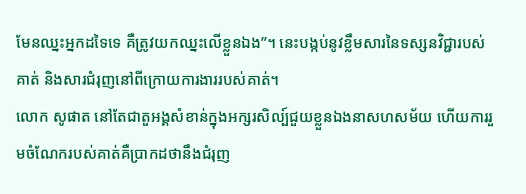មែនឈ្នះអ្នកដទៃទេ គឺត្រូវយកឈ្នះលើខ្លួនឯង”។ នេះបង្កប់នូវខ្លឹមសារនៃទស្សនវិជ្ជារបស់គាត់ និងសារជំរុញនៅពីក្រោយការងាររបស់គាត់។
លោក សូផាត នៅតែជាតួអង្គសំខាន់ក្នុងអក្សរសិល្ប៍ជួយខ្លួនឯងនាសហសម័យ ហើយការរួមចំណែករបស់គាត់គឺប្រាកដថានឹងជំរុញ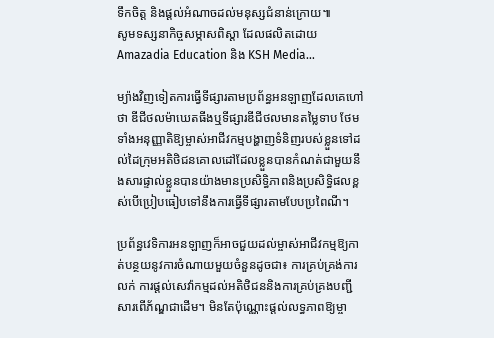ទឹកចិត្ត និងផ្តល់អំណាចដល់មនុស្សជំនាន់ក្រោយ៕
សូមទស្សនាកិច្ចសម្ភាសពិស្តា ដែលផលិតដោយ Amazadia Education និង KSH Media…

ម្យ៉ាងវិញទៀតការធ្វើទីផ្សារតាមប្រព័ន្ធអនឡាញដែលគេហៅថា ឌីជីថលម៉ាឃេតធីងឬទីផ្សារឌីជីថលមានតម្លៃទាប ថែមទាំងអនុញ្ញាតិឱ្យម្ចាស់អាជីវកម្មបង្ហាញទំនិញរបស់ខ្លួនទៅដល់ដៃក្រុមអតិថិជនគោលដៅដែលខ្លួនបានកំណត់ជាមួយនឹងសារផ្ទាល់ខ្លួនបានយ៉ាងមានប្រសិទ្ធិភាពនិងប្រសិទ្ធិផលខ្ពស់បើប្រៀបធៀបទៅនឹងការធ្វើទីផ្សារតាមបែបប្រពៃណី។

ប្រព័ន្ធវេទិការអនឡាញក៏អាចជួយដល់ម្ចាស់អាជីវកម្មឱ្យកាត់បន្ថយនូវការចំណាយមួយចំនួនដូចជា៖ ការគ្រប់គ្រង់ការលក់ ការផ្តល់សេវ៉ាកម្មដល់អតិថិជននិងការគ្រប់គ្រងបញ្ជីសារពើភ័ណ្ឌជាដើម។ មិនតែប៉ុណ្ណោះផ្តល់លទ្ធភាពឱ្យម្ចា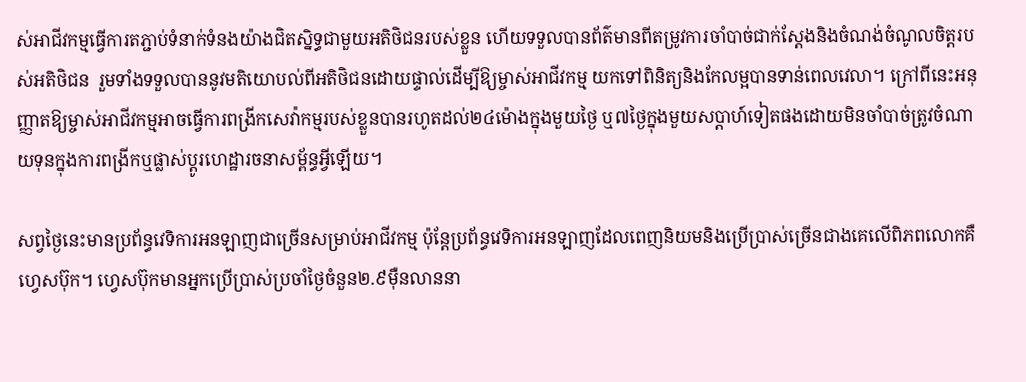ស់អាជីវកម្មធ្វើការតភ្ជាប់ទំនាក់ទំនងយ៉ាងជិតស្និទ្ធជាមួយអតិថិជនរបស់ខ្លួន ហើយទទួលបានព័ត៌មានពីតម្រូវការចាំបាច់ជាក់ស្តែងនិងចំណង់ចំណូលចិត្តរបស់អតិថិជន  រួមទាំងទទួលបាននូវមតិយោបល់ពីអតិថិជនដោយផ្ទាល់ដើម្បីឱ្យម្ចាស់អាជីវកម្ម យកទៅពិនិត្យនិងកែលម្អបានទាន់ពេលវេលា។ ក្រៅពីនេះអនុញ្ញាតឱ្យម្ចាស់អាជីវកម្មអាចធ្វើការពង្រីកសេវ៉ាកម្មរបស់ខ្លួនបានរហូតដល់២៤ម៉ោងក្នុងមួយថ្ងៃ ឬ៧ថ្ងៃក្នុងមួយសប្តាហ៍ទៀតផងដោយមិនចាំបាច់ត្រូវចំណាយទុនក្នុងការពង្រីកឬផ្លាស់ប្តូរហេដ្ឋារចនាសម្ព័ន្ធអ្វីឡើយ។

សព្វថ្ងៃនេះមានប្រព័ន្ធវេទិការអនឡាញជាច្រើនសម្រាប់អាជីវកម្ម ប៉ុន្តែប្រព័ន្ធវេទិការអនឡាញដែលពេញនិយមនិងប្រើប្រាស់ច្រើនជាងគេលើពិភពលោកគឺហ្វេសប៊ុក។ ហ្វេសប៊ុកមានអ្នកប្រើប្រាស់ប្រចាំថ្ងៃចំនួន២.៩មុឺនលាននា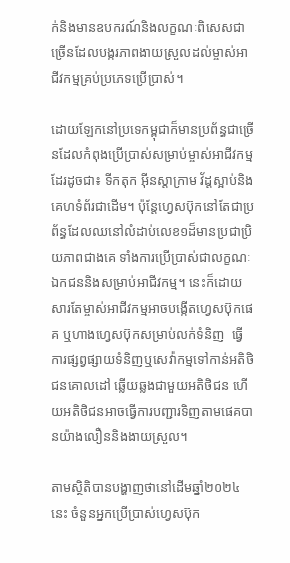ក់និងមានឧបករណ៍និងលក្ខណៈពិសេសជាច្រើនដែលបង្ករភាពងាយស្រួលដល់ម្ចាស់អាជីវកម្មគ្រប់ប្រភេទប្រើប្រាស់។

ដោយឡែកនៅប្រទេកម្ពុជាក៏មានប្រព័ន្ធជាច្រើនដែលកំពុងប្រើប្រាស់សម្រាប់ម្ចាស់អាជីវកម្មដែរដូចជា៖ ទីកតុក អុីនស្តាក្រាម វ័ដ្តស្អាប់និងគេហទំព័រជាដើម។ ប៉ុន្តែហ្វេសប៊ុកនៅតែជាប្រព័ន្ធដែលឈនៅលំដាប់លេខ១ដ៏មានប្រជាប្រិយភាពជាងគេ ទាំងការប្រើប្រាស់ជាលក្ខណៈឯកជននិងសម្រាប់អាជីវកម្ម។ នេះក៏ដោយសារតែម្ចាស់អាជីវកម្មអាចបង្កើតហ្វេសប៊ុកផេគ ឬហាងហ្វេសប៊ុកសម្រាប់លក់ទំនិញ  ធ្វើការផ្សព្វផ្សាយទំនិញឬសេវ៉ាកម្មទៅកាន់អតិថិជនគោលដៅ ឆ្លើយឆ្លងជាមួយអតិថិជន ហើយអតិថិជនអាចធ្វើការបញ្ជារទិញតាមផេគបានយ៉ាងលឿននិងងាយស្រួល។

តាមស្ថិតិបានបង្ហាញថានៅដើមឆ្នាំ២០២៤នេះ ចំនួនអ្នកប្រើប្រាស់ហ្វេសប៊ុក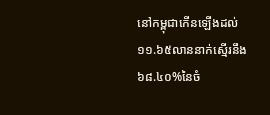នៅកម្ពុជាកើនឡើងដល់ ១១.៦៥លាននាក់ស្មើរនឹង៦៨.៤០%នៃចំ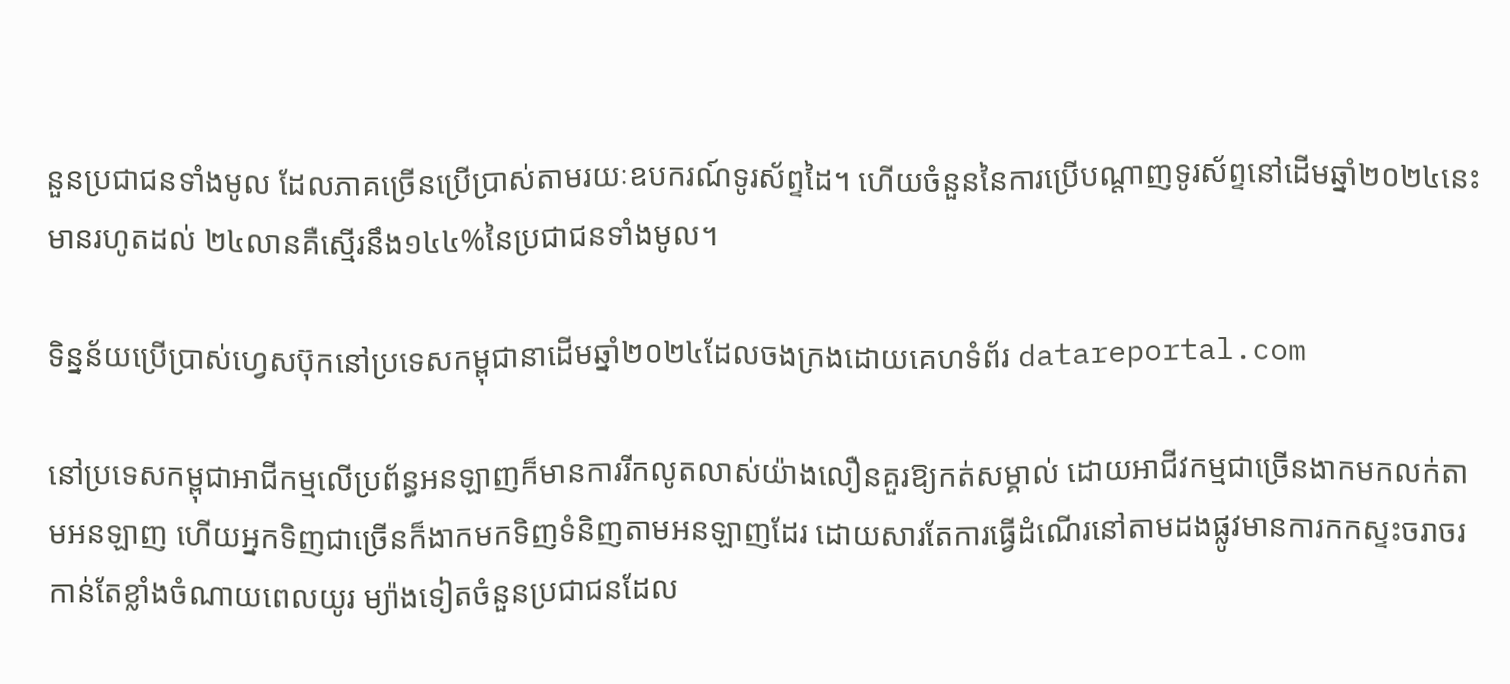នួនប្រជាជនទាំងមូល ដែលភាគច្រើនប្រើប្រាស់តាមរយៈឧបករណ៍ទូរស័ព្ទដៃ។ ហើយចំនួននៃការប្រើបណ្តាញទូរស័ព្ទនៅដើមឆ្នាំ២០២៤នេះមានរហូតដល់ ២៤លានគឺស្មើរនឹង១៤៤%នៃប្រជាជនទាំងមូល។

ទិន្នន័យប្រើប្រាស់ហ្វេសប៊ុកនៅប្រទេសកម្ពុជានាដើមឆ្នាំ២០២៤ដែលចងក្រងដោយគេហទំព័រ datareportal.com

នៅប្រទេសកម្ពុជាអាជីកម្មលើប្រព័ន្ធអនឡាញក៏មានការរីកលូតលាស់យ៉ាងលឿនគួរឱ្យកត់សម្គាល់ ដោយអាជីវកម្មជាច្រើនងាកមកលក់តាមអនឡាញ ហើយអ្នកទិញជាច្រើនក៏ងាកមកទិញទំនិញតាមអនឡាញដែរ ដោយសារតែការធ្វើដំណើរនៅតាមដងផ្លូវមានការកកស្ទះចរាចរកាន់តែខ្លាំងចំណាយពេលយូរ ម្យ៉ាងទៀតចំនួនប្រជាជនដែល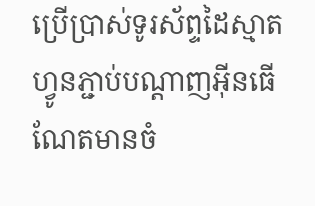ប្រើប្រាស់ទូរស័ព្ទដៃស្មាតហ្វូនភ្ជាប់បណ្តាញអុីនធើណែតមានចំ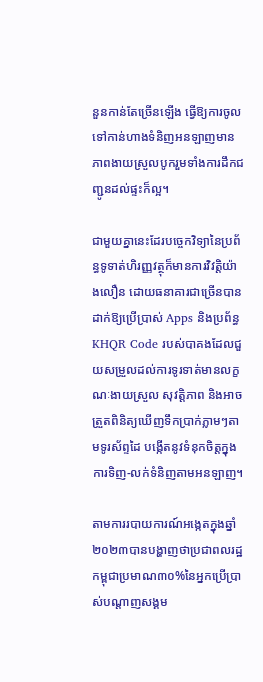នួនកាន់តែច្រើនឡើង ធ្វើឱ្យការចូលទៅកាន់ហាងទំនិញអនឡាញមានភាពងាយស្រួលបូករួមទាំងការដឹកជញ្ជូនដល់ផ្ទះក៏ល្អ។

ជាមួយគ្នានេះដែរបច្ចេកវិទ្យានៃប្រព័ន្ធទូទាត់ហិរញ្ញវត្ថុក៏មានការវិវត្តិយ៉ាងលឿន ដោយធនាគារជាច្រើនបានដាក់ឱ្យប្រើប្រាស់ Apps និងប្រព័ន្ធ KHQR Code របស់បាគងដែលជួយសម្រួលដល់ការទូរទាត់មានលក្ខណៈងាយស្រួល សុវត្តិភាព និងអាចត្រួតពិនិត្យឃើញទឹកប្រាក់ភ្លាមៗតាមទូរស័ព្ទដៃ បង្កើតនូវទំនុកចិត្តក្នុងការទិញ-លក់ទំនិញតាមអនឡាញ។

តាមការរបាយការណ៍អង្កេតក្នុងឆ្នាំ២០២៣បានបង្ហាញថាប្រជាពលរដ្ឋកម្ពុជាប្រមាណ៣០%នៃអ្នកប្រើប្រាស់បណ្តាញសង្គម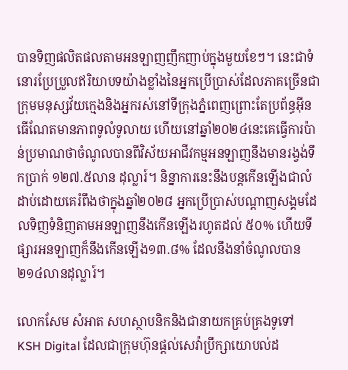បានទិញផលិតផលតាមអនឡាញញឹកញាប់ក្នុងមួយខែៗ។ នេះជាទំនោរប្រែប្រួលឥរិយាបទយ៉ាងខ្លាំងនៃអ្នកប្រើប្រាស់ដែលភាគច្រើនជាក្រុមមនុស្សវ័យក្មេងនិងអ្នករស់នៅទីក្រុងភ្នំពេញព្រោះតែប្រព័ន្ធអុីនធើណែតមានភាពទូលំទូលាយ ហើយនៅឆ្នាំ២០២៤នេះគេធ្វើការប៉ាន់ប្រមាណថាចំណូលបានពីវិស័យអាជីវកម្មអនឡាញនឹងមានរង្វង់ទឹកប្រាក់ ១២៧.៥លាន ដុល្លារ៍។ និន្នាការនេះនឹងបន្តកើនឡើងជាលំដាប់ដោយគេរំពឹងថាក្នុងឆ្នាំ២០២៨ អ្នកប្រើប្រាស់បណ្តាញសង្គមដែលទិញទំនិញតាមអនឡាញនឹងកើនឡើងរហូតដល់ ៥០% ហើយទីផ្សារអនឡាញក៏នឹងកើនឡើង១៣.៨% ដែលនឹងនាំចំណូលបាន២១៤លានដុល្លារ៍។

លោកសែម សំអាត សហស្ថាបនិកនិងជានាយកគ្រប់គ្រងទូទៅ KSH Digital ដែលជាក្រុមហ៊ុនផ្តល់សេវ៉ាប្រឹក្សាយោបល់ដ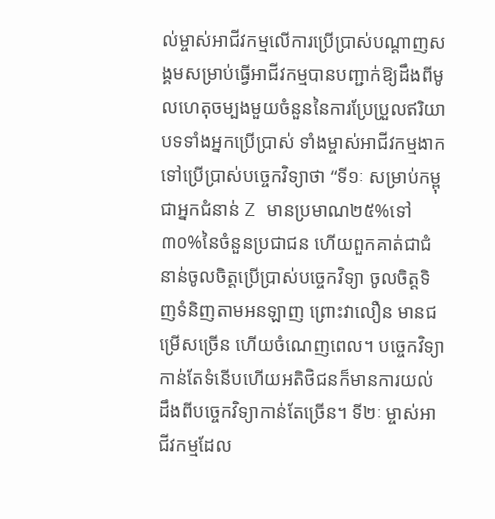ល់ម្ចាស់អាជីវកម្មលើការប្រើប្រាស់បណ្តាញសង្គមសម្រាប់ធ្វើអាជីវកម្មបានបញ្ជាក់ឱ្យដឹងពីមូលហេតុចម្បងមួយចំនួននៃការប្រែប្រួលឥរិយាបទទាំងអ្នកប្រើប្រាស់ ទាំងម្ចាស់អាជីវកម្មងាកទៅប្រើប្រាស់បច្ចេកវិទ្យាថា “ទី១ៈ សម្រាប់កម្ពុជាអ្នកជំនាន់ Z មានប្រមាណ២៥%ទៅ៣០%នៃចំនួនប្រជាជន ហើយពួកគាត់ជាជំនាន់ចូលចិត្តប្រើប្រាស់បច្ចេកវិទ្យា ចូលចិត្តទិញទំនិញតាមអនឡាញ ព្រោះវាលឿន មានជម្រើសច្រើន ហើយចំណេញពេល។ បច្ចេកវិទ្យាកាន់តែទំនើបហើយអតិថិជនក៏មានការយល់ដឹងពីបច្ចេកវិទ្យាកាន់តែច្រើន។ ទី២ៈ ម្ចាស់អាជីវកម្មដែល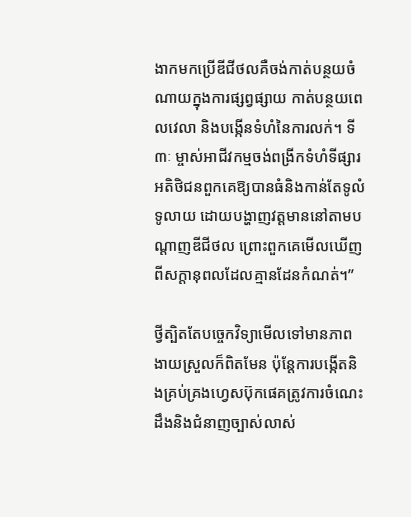ងាកមកប្រើឌីជីថលគឺចង់កាត់បន្ថយចំណាយក្នុងការផ្សព្វផ្សាយ កាត់បន្ថយពេលវេលា និងបង្កើនទំហំនៃការលក់។ ទី៣ៈ ម្ចាស់អាជីវកម្មចង់ពង្រីកទំហំទីផ្សារអតិថិជនពួកគេឱ្យបានធំនិងកាន់តែទូលំទូលាយ ដោយបង្ហាញវត្តមាននៅតាមបណ្តាញឌីជីថល ព្រោះពួកគេមើលឃើញពីសក្តានុពលដែលគ្មានដែនកំណត់។”

ថ្វីត្បិតតែបច្ចេកវិទ្យាមើលទៅមានភាពងាយស្រួលក៏ពិតមែន ប៉ុន្តែការបង្កើតនិងគ្រប់គ្រងហេ្វសប៊ុកផេគត្រូវការចំណេះដឹងនិងជំនាញច្បាស់លាស់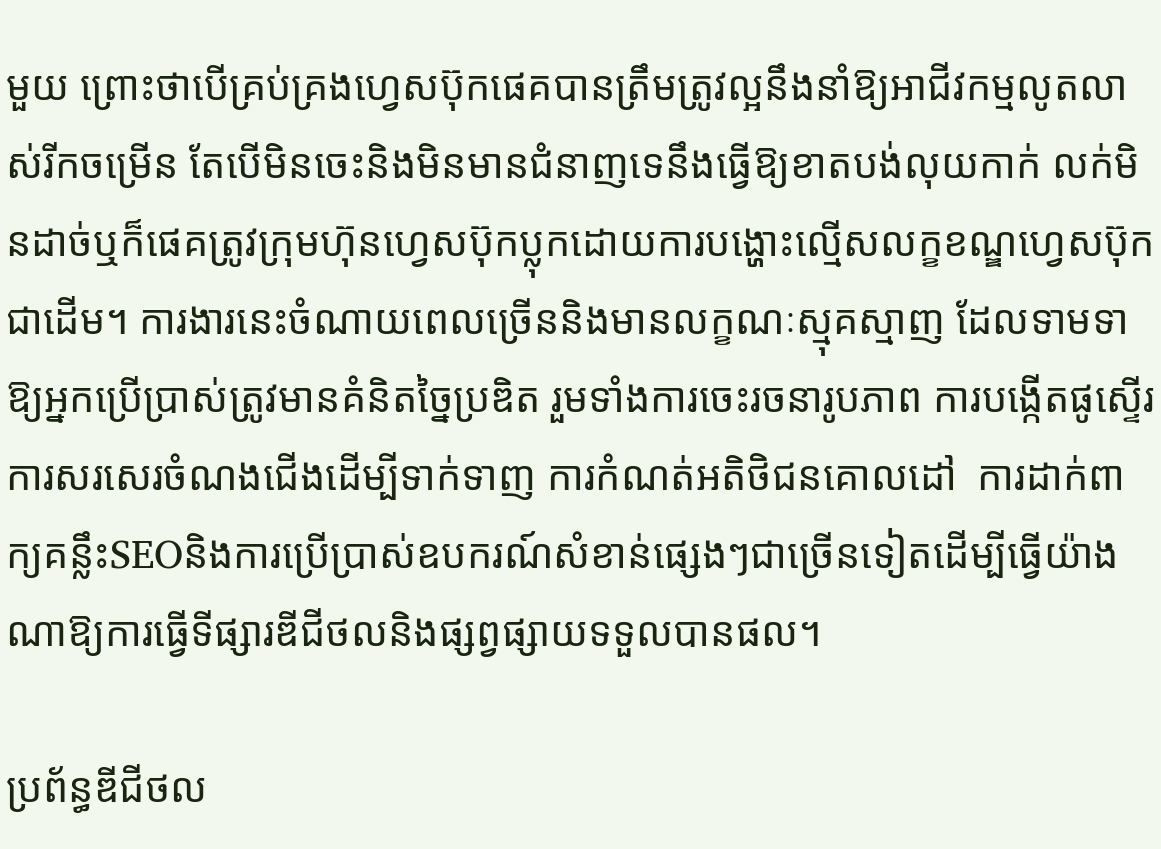មួយ ព្រោះថាបើគ្រប់គ្រងហ្វេសប៊ុកផេគបានត្រឹមត្រូវល្អនឹងនាំឱ្យអាជីវកម្មលូតលាស់រីកចម្រើន តែបើមិនចេះនិងមិនមានជំនាញទេនឹងធ្វើឱ្យខាតបង់លុយកាក់ លក់មិនដាច់ឬក៏ផេគត្រូវក្រុមហ៊ុនហ្វេសប៊ុកប្លុកដោយការបង្ហោះល្មើសលក្ខខណ្ឌហ្វេសប៊ុកជាដើម។ ការងារនេះចំណាយពេលច្រើននិងមានលក្ខណៈស្មុគស្មាញ ដែលទាមទាឱ្យអ្នកប្រើប្រាស់ត្រូវមានគំនិតច្នៃប្រឌិត រួមទាំងការចេះរចនារូបភាព ការបង្កើតផូស្ទើរ ការសរសេរចំណងជើងដើម្បីទាក់ទាញ ការកំណត់អតិថិជនគោលដៅ  ការដាក់ពាក្យគន្លឹះSEOនិងការប្រើប្រាស់ឧបករណ៍សំខាន់ផ្សេងៗជាច្រើនទៀតដើម្បីធ្វើយ៉ាងណាឱ្យការធ្វើទីផ្សារឌីជីថលនិងផ្សព្វផ្សាយទទួលបានផល។

ប្រព័ន្ធឌីជីថល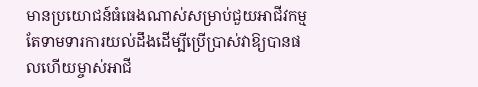មានប្រយោជន៍ធំធេងណាស់សម្រាប់ជួយអាជីវកម្ម តែទាមទារការយល់ដឹងដើម្បីប្រើប្រាស់វាឱ្យបានផលហើយម្ចាស់អាជី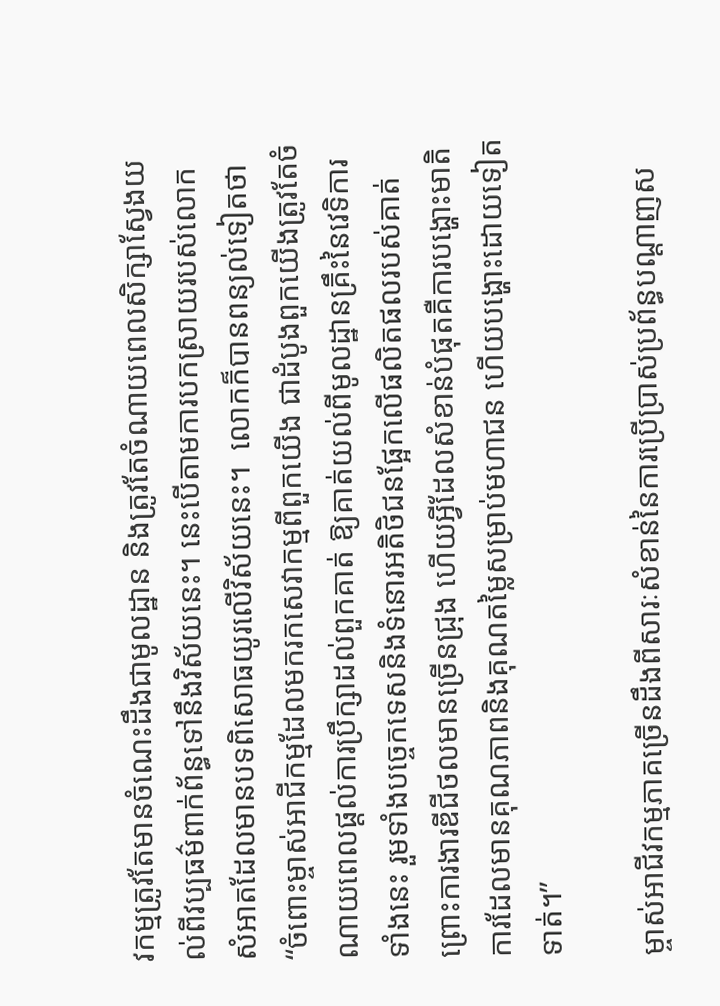វកម្មត្រូវតែមានចំណេះដឹងជាមូលដ្ឋាន និងត្រូវតែចំណាយពេលសិក្សាស្វែងយល់ពីវប្បធម៌ពាក់ព័ន្ធទៅនឹងវិស័យនេះ។ នេះបើតាមការបកស្រាយរបស់លោក សំអាតដែលមានបទពិសោធយូរលើវិស័យនេះ។  លោកក៏បានពន្យល់ទៀតថា “ចំពោះម្ចាស់អាជីកម្មដែលមករកសេវាកម្មពីពួកយើង ជាដំបូងពួកយើងត្រូវតែចំណាយពេលផ្តល់ការប្រឹក្សាដល់ពួកគាត់ ឱ្យគាត់យល់ពីមូលដ្ឋានគ្រឹះនៃវេទិការទាំងនេះ រួមទាំងបច្ចេកទេសនិងទំនោរអតិថិជនផ្អែកលើផលិតផលរបស់គាត់ ព្រោះការងារឌីជីថលមានច្រើនជ្រុង ហើយអ្វីដែលសំខាន់បំផុតគឺការបង្ហោះមាតិការដែលមានគុណភាពនិងគុណតម្លៃសម្រាប់មហាជន ហើយបង្ហោះដោយទៀតទាត់។”

ម្ចាស់អាជីវកម្មភាគច្រើនដឹងពីសារៈសំខាន់នៃការប្រើប្រាស់ប្រព័ន្ធបណ្តាញស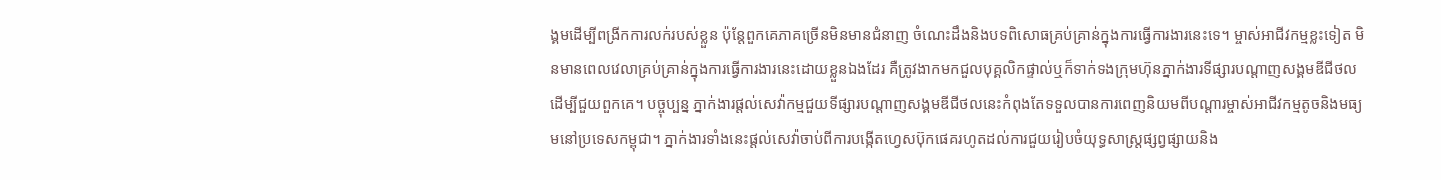ង្គមដើម្បីពង្រីកការលក់របស់ខ្លួន ប៉ុន្តែពួកគេភាគច្រើនមិនមានជំនាញ ចំណេះដឹងនិងបទពិសោធគ្រប់គ្រាន់ក្នុងការធ្វើការងារនេះទេ។ ម្ចាស់អាជីវកម្មខ្លះទៀត មិនមានពេលវេលាគ្រប់គ្រាន់ក្នុងការធ្វើការងារនេះដោយខ្លួនឯងដែរ គឺត្រូវងាកមកជួលបុគ្គលិកផ្ទាល់ឬក៏ទាក់ទងក្រុមហ៊ុនភ្នាក់ងារទីផ្សារបណ្តាញសង្គមឌីជីថលដើម្បីជួយពួកគេ។ បច្ចុប្បន្ន ភ្នាក់ងារផ្តល់សេវ៉ាកម្មជួយទីផ្សារបណ្តាញសង្គមឌីជីថលនេះកំពុងតែទទួលបានការពេញនិយមពីបណ្តារម្ចាស់អាជីវកម្មតូចនិងមធ្យមនៅប្រទេសកម្ពុជា។ ភ្នាក់ងារទាំងនេះផ្តល់សេវ៉ាចាប់ពីការបង្កើតហ្វេសប៊ុកផេគរហូតដល់ការជួយរៀបចំយុទ្ធសាស្រ្តផ្សព្វផ្សាយនិង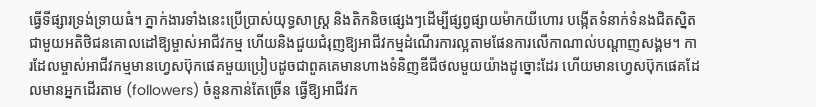ធ្វើទីផ្សារទ្រង់ទ្រាយធំ។ ភ្នាក់ងារទាំងនេះប្រើប្រាស់យុទ្ធសាស្ត្រ និងតិកនិចផ្សេងៗដើម្បីផ្សព្វផ្សាយម៉ាកយីហោរ បង្កើតទំនាក់ទំនងជិតស្និតជាមួយអតិថិជនគោលដៅឱ្យម្ចាស់អាជីវកម្ម ហើយនិងជួយជំរុញឱ្យអាជីវកម្មដំណើរការល្អតាមផែនការលើកាណាល់បណ្តាញសង្គម។ ការដែលម្ចាស់អាជីវកម្មមានហ្វេសប៊ុកផេគមួយប្រៀបដូចជាពួគគេមានហាងទំនិញឌីជីថលមួយយ៉ាងដូច្នោះដែរ ហើយមានហ្វេសប៊ុកផេគដែលមានអ្នកដើរតាម (followers) ចំនួនកាន់តែច្រើន ធ្វើឱ្យអាជីវក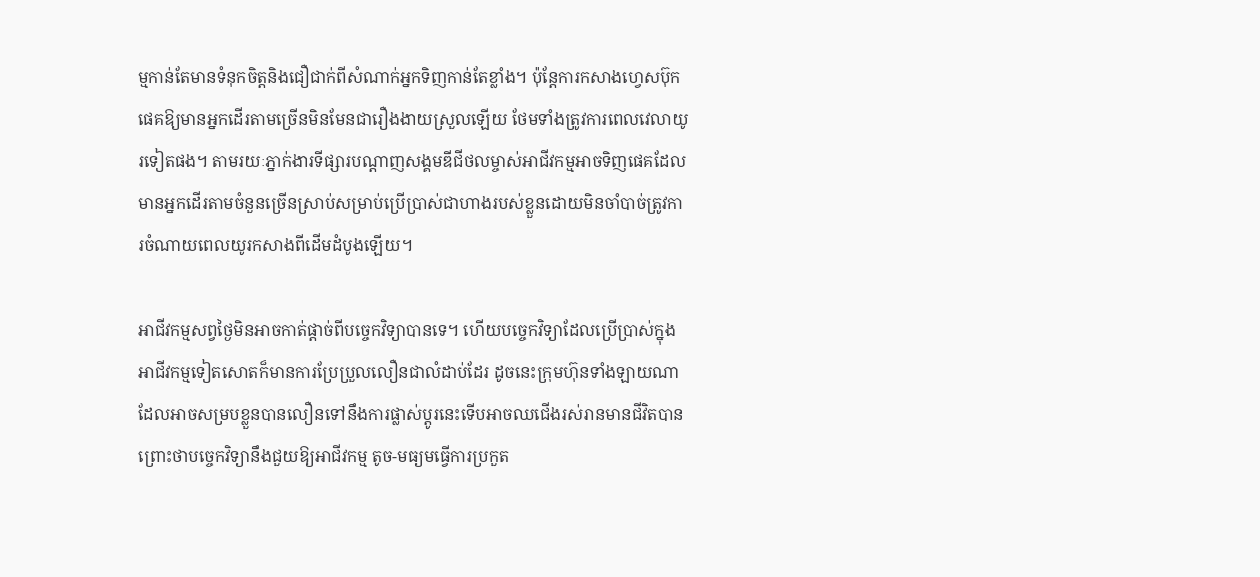ម្មកាន់តែមានទំនុកចិត្តនិងជឿជាក់ពីសំណាក់អ្នកទិញកាន់តែខ្លាំង។ ប៉ុន្តែការកសាងហ្វេសប៊ុកផេគឱ្យមានអ្នកដើរតាមច្រើនមិនមែនជារឿងងាយស្រួលឡើយ ថែមទាំងត្រូវការពេលវេលាយូរទៀតផង។ តាមរយៈភ្នាក់ងារទីផ្សារបណ្តាញសង្គមឌីជីថលម្ចាស់អាជីវកម្មអាចទិញផេគដែលមានអ្នកដើរតាមចំនួនច្រើនស្រាប់សម្រាប់ប្រើប្រាស់ជាហាងរបស់ខ្លួនដោយមិនចាំបាច់ត្រូវការចំណាយពេលយូរកសាងពីដើមដំបូងឡើយ។

អាជីវកម្មសព្វថ្ងៃមិនអាចកាត់ផ្តាច់ពីបច្ចេកវិទ្យាបានទេ។ ហើយបច្ចេកវិទ្យាដែលប្រើប្រាស់ក្នុងអាជីវកម្មទៀតសោតក៏មានការប្រែប្រួលលឿនជាលំដាប់ដែរ ដូចនេះក្រុមហ៊ុនទាំងឡាយណាដែលអាចសម្របខ្លួនបានលឿនទៅនឹងការផ្លាស់ប្តូរនេះទើបអាចឈជើងរស់រានមានជីវិតបាន ព្រោះថាបច្ចេកវិទ្យានឹងជួយឱ្យអាជីវកម្ម តូច-មធ្យមធ្វើការប្រកួត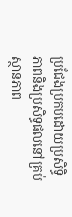ប្រជែងប្រកបដោយប្រសិទ្ធិភាពនិងប្រសិទ្ធផលនៅគ្រប់ស្ថានភាព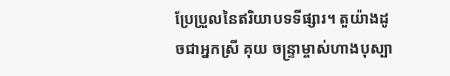ប្រែប្រួលនៃឥរិយាបទទីផ្សារ។ តួយ៉ាងដូចជាអ្នកស្រី គុយ ចន្ទ្រាម្ចាស់ហាងបុស្បា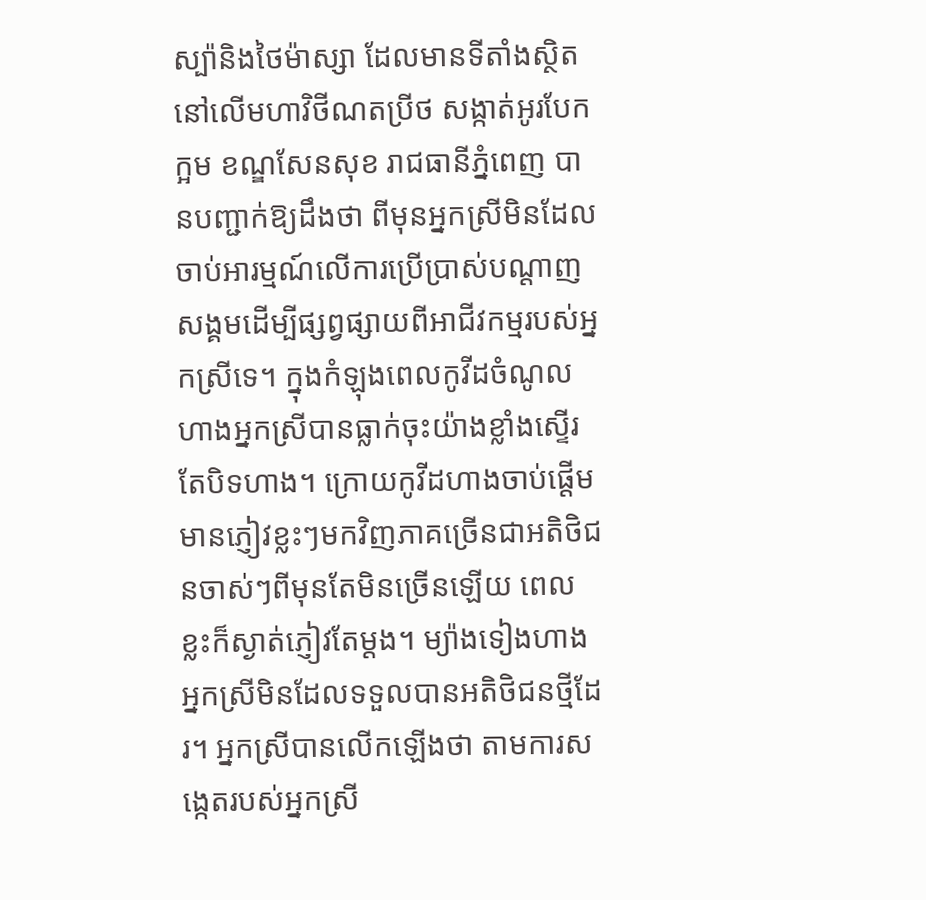ស្ប៉ានិងថៃម៉ាស្សា ដែលមានទីតាំងស្ថិតនៅលើមហាវិថីណតប្រីថ សង្កាត់អូរបែកក្អម ខណ្ឌសែនសុខ រាជធានីភ្នំពេញ បានបញ្ជាក់ឱ្យដឹងថា ពីមុនអ្នកស្រីមិនដែលចាប់អារម្មណ៍លើការប្រើប្រាស់បណ្តាញសង្គមដើម្បីផ្សព្វផ្សាយពីអាជីវកម្មរបស់អ្នកស្រីទេ។ ក្នុងកំឡុងពេលកូវីដចំណូលហាងអ្នកស្រីបានធ្លាក់ចុះយ៉ាងខ្លាំងស្ទើរតែបិទហាង។ ក្រោយកូវីដហាងចាប់ផ្តើមមានភ្ញៀវខ្លះៗមកវិញភាគច្រើនជាអតិថិជនចាស់ៗពីមុនតែមិនច្រើនឡើយ ពេលខ្លះក៏ស្ងាត់ភ្ញៀវតែម្តង។ ម្យ៉ាងទៀងហាងអ្នកស្រីមិនដែលទទួលបានអតិថិជនថ្មីដែរ។ អ្នកស្រីបានលើកឡើងថា តាមការសង្កេតរបស់អ្នកស្រី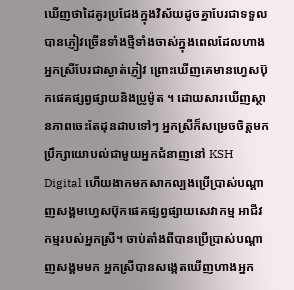ឃើញថាដៃគូរប្រជែងក្នុងវិស័យដូចគ្នាបែរជាទទួលបានភ្ញៀវច្រើនទាំងថ្មីទាំងចាស់ក្នុងពេលដែលហាងអ្នកស្រីបែរជាស្ងាត់ភ្ញៀវ ព្រោះឃើញគេមានហ្វេសប៊ុកផេគផ្សព្វផ្សាយនិងប្រូម៉ូត ។ ដោយសារឃើញស្ថានភាពចេះតែដុនដាបទៅៗ អ្នកស្រីក៏សម្រេចចិត្តមកប្រឹក្សាយោបល់ជាមួយអ្នកជំនាញនៅ KSH Digital ហើយងាកមកសាកល្បងប្រើប្រាស់បណ្តាញសង្គមហ្វេសប៊ុកផេគផ្សព្វផ្សាយសេវាកម្ម អាជីវកម្មរបស់អ្នកស្រី។ ចាប់តាំងពីបានប្រើប្រាស់បណ្តាញសង្គមមក អ្នកស្រីបានសង្កេតឃើញហាងអ្នក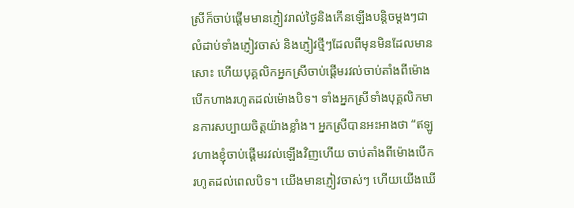ស្រីក៏ចាប់ផ្តើមមានភ្ញៀវរាល់ថ្ងៃនិងកើនឡើងបន្តិចម្តងៗជាលំដាប់ទាំងភ្ញៀវចាស់ និងភ្ញៀវថ្មីៗដែលពីមុនមិនដែលមានសោះ ហើយបុគ្គលិកអ្នកស្រីចាប់ផ្តើមរវល់ចាប់តាំងពីម៉ោងបើកហាងរហូតដល់ម៉ោងបិទ។ ទាំងអ្នកស្រីទាំងបុគ្គលិកមានការសប្បាយចិត្តយ៉ាងខ្លាំង។ អ្នកស្រីបានអះអាងថា “ឥឡូវហាងខ្ញុំចាប់ផ្តើមរវល់ឡើងវិញហើយ ចាប់តាំងពីម៉ោងបើករហូតដល់ពេលបិទ។ យើងមានភ្ញៀវចាស់ៗ ហើយយើងឃើ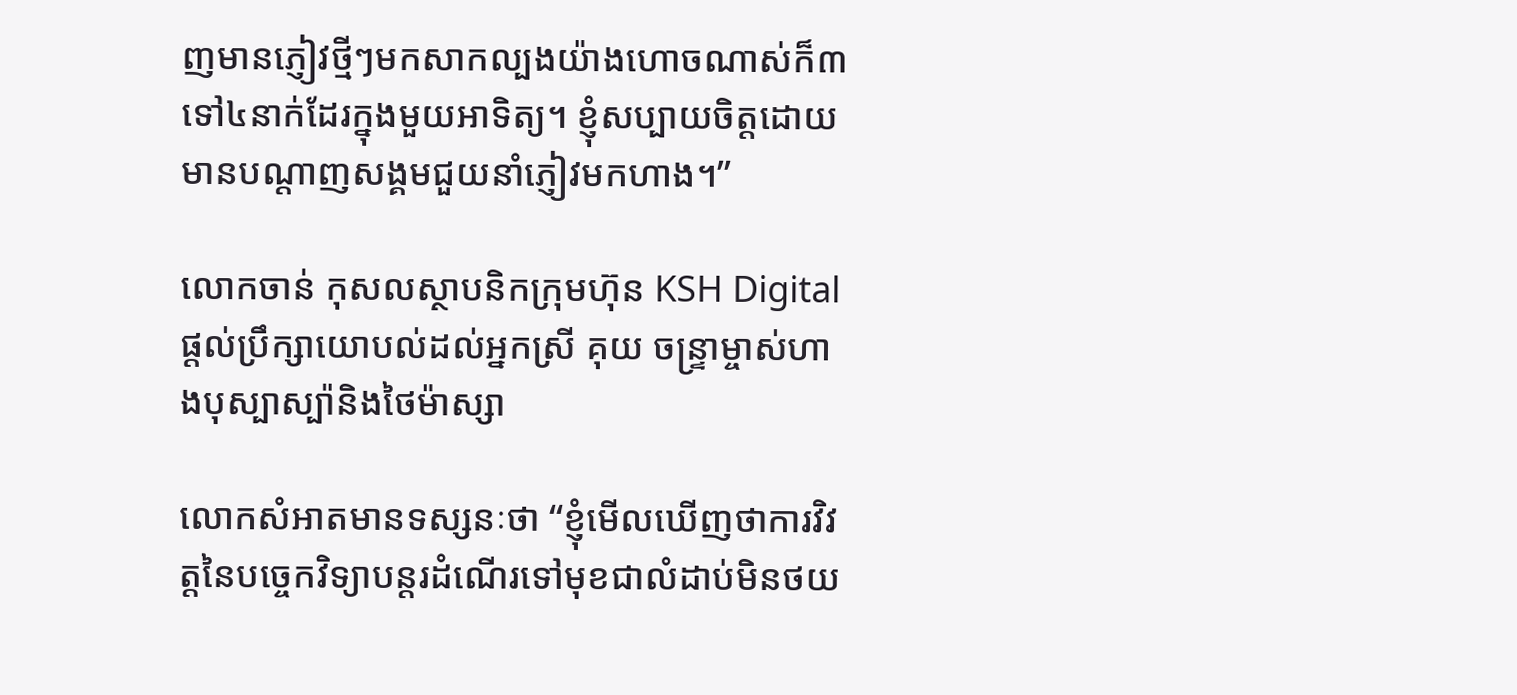ញមានភ្ញៀវថ្មីៗមកសាកល្បងយ៉ាងហោចណាស់ក៏៣ទៅ៤នាក់ដែរក្នុងមួយអាទិត្យ។ ខ្ញុំសប្បាយចិត្តដោយមានបណ្តាញសង្គមជួយនាំភ្ញៀវមកហាង។”

លោកចាន់ កុសលស្ថាបនិកក្រុមហ៊ុន KSH Digital ផ្តល់ប្រឹក្សាយោបល់ដល់អ្នកស្រី គុយ ចន្ទ្រាម្ចាស់ហាងបុស្បាស្ប៉ានិងថៃម៉ាស្សា

លោកសំអាតមានទស្សនៈថា “ខ្ញុំមើលឃើញថាការវិវត្តនៃបច្ចេកវិទ្យាបន្តរដំណើរទៅមុខជាលំដាប់មិនថយ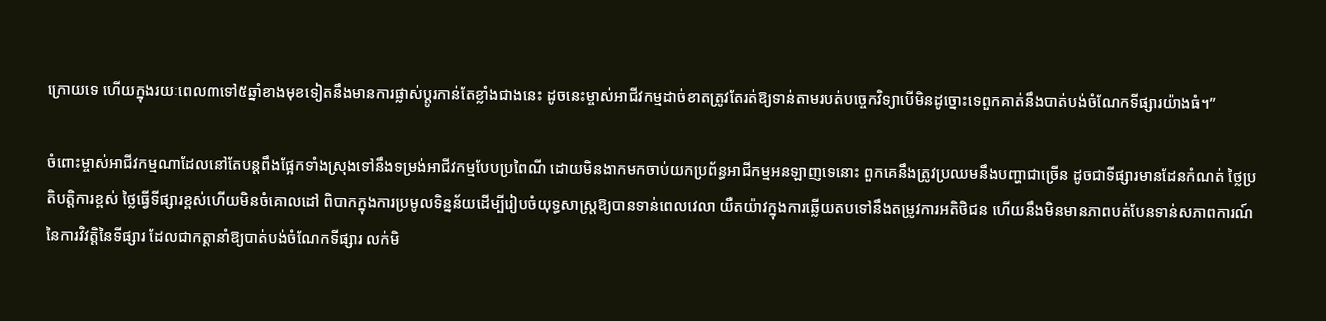ក្រោយទេ ហើយក្នុងរយៈពេល៣ទៅ៥ឆ្នាំខាងមុខទៀតនឹងមានការផ្លាស់ប្តូរកាន់តែខ្លាំងជាងនេះ ដូចនេះម្ចាស់អាជីវកម្មដាច់ខាតត្រូវតែរត់ឱ្យទាន់តាមរបត់បច្ចេកវិទ្យាបើមិនដូច្នោះទេពួកគាត់នឹងបាត់បង់ចំណែកទីផ្សារយ៉ាងធំ។”

ចំពោះម្ចាស់អាជីវកម្មណាដែលនៅតែបន្តពឹងផ្អែកទាំងស្រុងទៅនឹងទម្រង់អាជីវកម្មបែបប្រពៃណី ដោយមិនងាកមកចាប់យកប្រព័ន្ធអាជីកម្មអនឡាញទេនោះ ពួកគេនឹងត្រូវប្រឈមនឹងបញ្ហាជាច្រើន ដូចជាទីផ្សារមានដែនកំណត់ ថ្លៃប្រតិបត្តិការខ្ពស់ ថ្លៃធ្វើទីផ្សារខ្ពស់ហើយមិនចំគោលដៅ ពិបាកក្នុងការប្រមូលទិន្នន័យដើម្បីរៀបចំយុទ្ធសាស្រ្តឱ្យបានទាន់ពេលវេលា យឺតយ៉ាវក្នុងការឆ្លើយតបទៅនឹងតម្រូវការអតិថិជន ហើយនឹងមិនមានភាពបត់បែនទាន់សភាពការណ៍នៃការវិវត្តិនៃទីផ្សារ ដែលជាកត្តានាំឱ្យបាត់បង់ចំណែកទីផ្សារ លក់មិ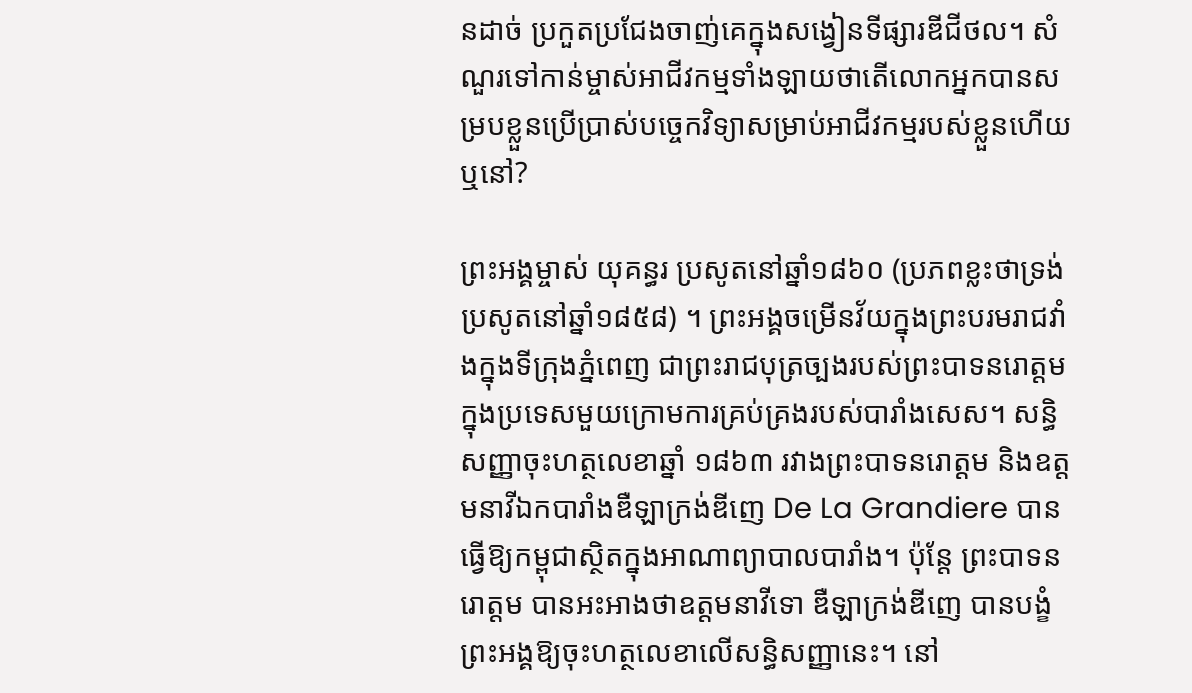នដាច់ ប្រកួតប្រជែងចាញ់គេក្នុងសង្វៀនទីផ្សារឌីជីថល។ សំណួរទៅកាន់ម្ចាស់អាជីវកម្មទាំងឡាយថាតើលោកអ្នកបានសម្របខ្លួនប្រើប្រាស់បច្ចេកវិទ្យាសម្រាប់អាជីវកម្មរបស់ខ្លួនហើយឬនៅ?

ព្រះអង្គម្ចាស់ យុគន្ធរ ប្រសូតនៅឆ្នាំ១៨៦០ (ប្រភពខ្លះថាទ្រង់ប្រសូតនៅឆ្នាំ១៨៥៨) ។ ព្រះអង្គចម្រើនវ័យក្នុងព្រះបរមរាជវាំងក្នុងទីក្រុងភ្នំពេញ ជាព្រះរាជបុត្រច្បងរបស់ព្រះបាទនរោត្តម ក្នុងប្រទេសមួយក្រោមការគ្រប់គ្រងរបស់បារាំងសេស។ សន្ធិសញ្ញាចុះហត្ថលេខាឆ្នាំ ១៨៦៣ រវាងព្រះបាទនរោត្តម និងឧត្តមនាវីឯកបារាំងឌឺឡាក្រង់ឌីញេ De La Grandiere បានធ្វើឱ្យកម្ពុជាស្ថិតក្នុងអាណាព្យាបាលបារាំង។ ប៉ុន្តែ ព្រះបាទនរោត្តម បានអះអាងថាឧត្តមនាវីទោ ឌឺឡាក្រង់ឌីញេ បានបង្ខំព្រះអង្គឱ្យចុះហត្ថលេខាលើសន្ធិសញ្ញានេះ។ នៅ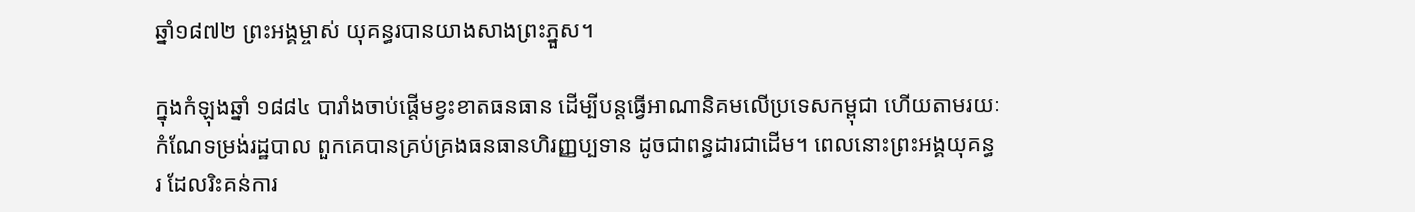ឆ្នាំ១៨៧២ ព្រះអង្គម្ចាស់ យុគន្ធរបានយាងសាងព្រះភ្នួស។

ក្នុងកំឡុងឆ្នាំ ១៨៨៤ បារាំងចាប់ផ្តើមខ្វះខាតធនធាន ដើម្បីបន្តធ្វើអាណានិគមលើប្រទេសកម្ពុជា ហើយតាមរយៈកំណែទម្រង់រដ្ឋបាល ពួកគេបានគ្រប់គ្រងធនធានហិរញ្ញប្បទាន ដូចជាពន្ធដារជាដើម។ ពេលនោះព្រះអង្គយុគន្ធរ ដែលរិះគន់ការ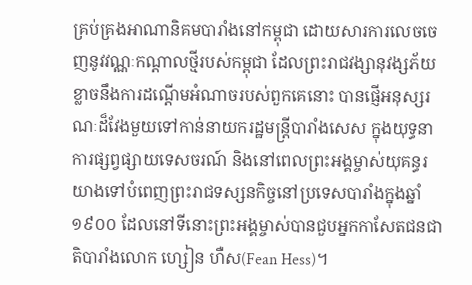គ្រប់គ្រងអាណានិគមបារាំងនៅកម្ពុជា ដោយសារការលេចចេញនូវវណ្ណៈកណ្តាលថ្មីរបស់កម្ពុជា ដែលព្រះរាជវង្សានុវង្សភ័យខ្លាចនឹងការដណ្តើមអំណាចរបស់ពួកគេនោះ បានផ្ញើអនុស្សរណៈដ៏វែងមួយទៅកាន់នាយករដ្ឋមន្ត្រីបារាំងសេស ក្នុងយុទ្ធនាការផ្សព្វផ្សាយទេសចរណ៍ និងនៅពេលព្រះអង្គម្ចាស់យុគន្ធរយាងទៅបំពេញព្រះរាជទស្សនកិច្ចនៅប្រទេសបារាំងក្នុងឆ្នាំ១៩០០ ដែលនៅទីនោះព្រះអង្គម្ចាស់បានជួបអ្នកកាសែតជនជាតិបារាំងលោក ហ្សៀន ហឺស(Fean Hess)។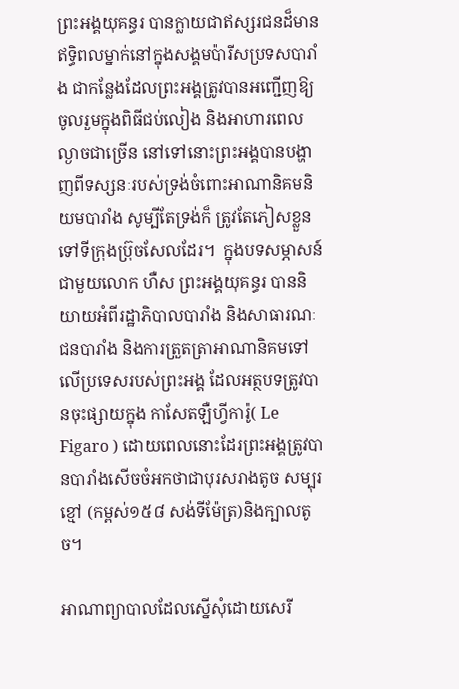ព្រះអង្គយុគន្ធរ បានក្លាយជាឥស្សរជនដ៏មានឥទ្ធិពលម្នាក់នៅក្នុងសង្គមប៉ារីសប្រទសបារាំង ជាកន្លែងដែលព្រះអង្គត្រូវបានអញ្ជើញឱ្យចូលរួមក្នុងពិធីជប់លៀង និងអាហារពេលល្ងាចជាច្រើន នៅទៅនោះព្រះអង្គបានបង្ហាញពីទស្សនៈរបស់ទ្រង់ចំពោះអាណានិគមនិយមបារាំង សូម្បីតែទ្រង់ក៏ ត្រូវតែភៀសខ្លួនទៅទីក្រុងប្រ៊ុចសែលដែរ។  ក្នុងបទសម្ភាសន៍ជាមួយលោក ហឺស ព្រះអង្គយុគន្ធរ បាននិយាយអំពីរដ្ឋាភិបាលបារាំង និងសាធារណៈជនបារាំង និងការត្រួតត្រាអាណានិគមទៅលើប្រទេសរបស់ព្រះអង្គ ដែលអត្ថបទត្រូវបានចុះផ្សាយក្នុង កាសែតឡឺហ្វីការ៉ូ( Le Figaro ) ដោយពេលនោះដែរព្រះអង្គត្រូវបានបារាំងសើចចំអកថាជាបុរសរាងតូច សម្បុរខ្មៅ (កម្ពស់១៥៨ សង់ទីម៉ែត្រ)និងក្បាលតូច។

អាណាព្យាបាលដែលស្នើសុំដោយសេរី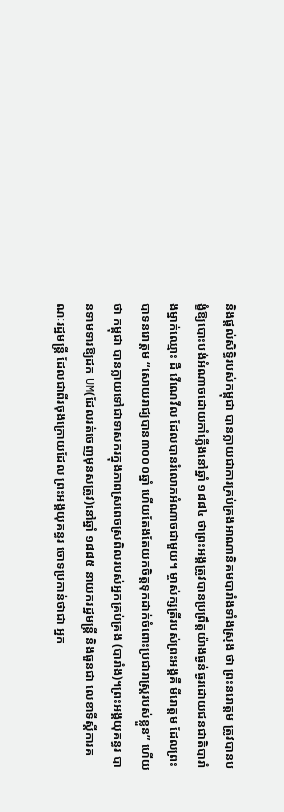និងផ្តល់សិទ្ធិរបស់កម្ពុជា បានក្លាយជាការគ្រប់គ្រងអាណានិគមបារាំងទាំងស្រុង ថា ព្រះនរោត្តម ត្រូវបានបង្ខំឱ្យបោះបង់អំណាចដោយកាំភ្លើងនៅឆ្នាំ ១៨៨៤ ថាព្រះអង្គត្រូវបានប្រព្រឹត្តយ៉ាងធ្ងន់ធ្ងរដោយជនជាតិបារាំងម្នាក់ឈ្មោះ ដឺ វើណេវីល ដែលបានរំលោភអំណាចជាមួយ។ ម្ចាស់ក្សត្រីរបស់ព្រះអង្គគឺ មីរោត្ដម ដែលព្រះបាទនរោត្តម “សោយរាជ្យបាន៣០០០ឆ្នាំ ហើយតែងតែយកចិត្តទុកដាក់ចំពោះប្រជារាស្រ្ដរបស់ខ្លួន” ហើយថា កម្ពុជា បានក្លាយទៅជាទាសករក្នុងភាពស្រពេចស្រពិលរបស់អ្នកគ្រប់គ្រង (បារាំង)។ព្រះអង្គយុគន្ធរ បានទាមទារឱ្យដក UM(ដែលរត់ចេញមុនសត្រូវ)នៅឆ្នាំ ១៨៨៥ នាយករដ្ឋមន្ត្រី និងធួនជា លេខាទីស្តីការគណៈរដ្ឋមន្ត្រី ដែលជាពីរចុងក្រោយដែល ព្រះអង្គយុគន្ធរ ចោទប្រកាន់ថាជា អ្នក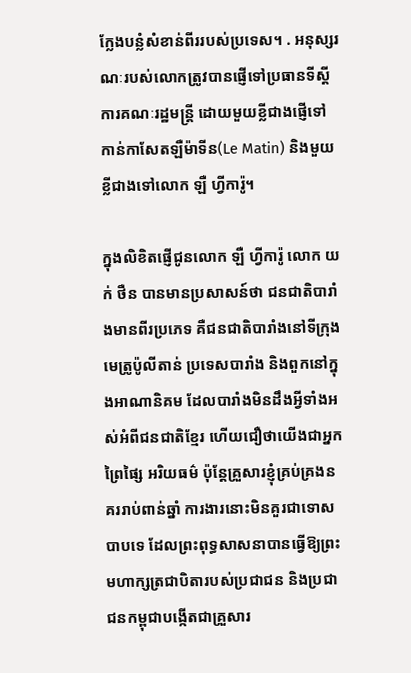ក្លែងបន្លំសំខាន់ពីររបស់ប្រទេស។ . អនុស្សរណៈរបស់លោកត្រូវបានផ្ញើទៅប្រធានទីស្តីការគណៈរដ្ឋមន្ត្រី ដោយមួយខ្លីជាងផ្ញើទៅកាន់កាសែតឡឺម៉ាទីន(Le Matin) និងមួយខ្លីជាងទៅលោក ឡឺ ហ្វីការ៉ូ។

ក្នុងលិខិតផ្ញើជូនលោក ឡឺ ហ្វីការ៉ូ លោក យក់ ថឺន បានមានប្រសាសន៍ថា ជនជាតិបារាំងមានពីរប្រភេទ គឺជនជាតិបារាំងនៅទីក្រុងមេត្រូប៉ូលីតាន់ ប្រទេសបារាំង និងពួកនៅក្នុងអាណានិគម ដែលបារាំងមិនដឹងអ្វីទាំងអស់អំពីជនជាតិខ្មែរ ហើយជឿថាយើងជាអ្នកព្រៃផ្សៃ អរិយធម៌ ប៉ុន្តែគ្រួសារខ្ញុំគ្រប់គ្រងនគររាប់ពាន់ឆ្នាំ ការងារនោះមិនគួរជាទោសបាបទេ ដែលព្រះពុទ្ធសាសនាបានធ្វើឱ្យព្រះមហាក្សត្រជាបិតារបស់ប្រជាជន និងប្រជាជនកម្ពុជាបង្កើតជាគ្រួសារ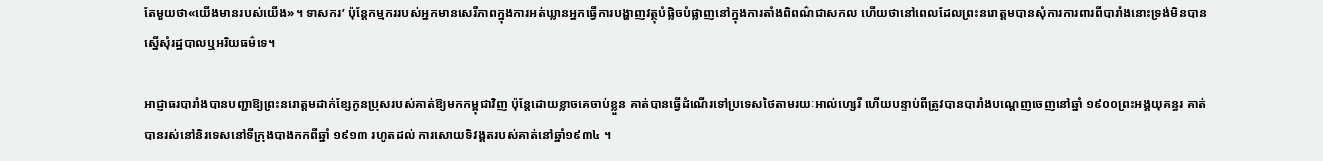តែមួយថា«យើងមានរបស់យើង»។ ទាសករ’ ប៉ុន្តែកម្មកររបស់អ្នកមានសេរីភាពក្នុងការអត់ឃ្លានអ្នកធ្វើការបង្ហាញវត្ថុបំផ្លិចបំផ្លាញនៅក្នុងការតាំងពិពណ៌ជាសកល ហើយថានៅពេលដែលព្រះនរោត្តមបានសុំការការពារពីបារាំងនោះទ្រង់មិនបានស្នើសុំរដ្ឋបាលឬអរិយធម៌ទេ។

អាជ្ញាធរបារាំងបានបញ្ជាឱ្យព្រះនរោត្តមដាក់ខ្សែកូនប្រុសរបស់គាត់ឱ្យមកកម្ពុជាវិញ ប៉ុន្តែដោយខ្លាចគេចាប់ខ្លួន គាត់បានធ្វើដំណើរទៅប្រទេសថៃតាមរយៈអាល់ហ្សេរី ហើយបន្ទាប់ពីត្រូវបានបារាំងបណ្តេញចេញនៅឆ្នាំ ១៩០០ព្រះអង្គយុគន្ធរ គាត់បានរស់នៅនិរទេសនៅទីក្រុងបាងកកពីឆ្នាំ ១៩១៣ រហូតដល់ ការសោយទិវង្គតរបស់គាត់នៅឆ្នាំ១៩៣៤ ។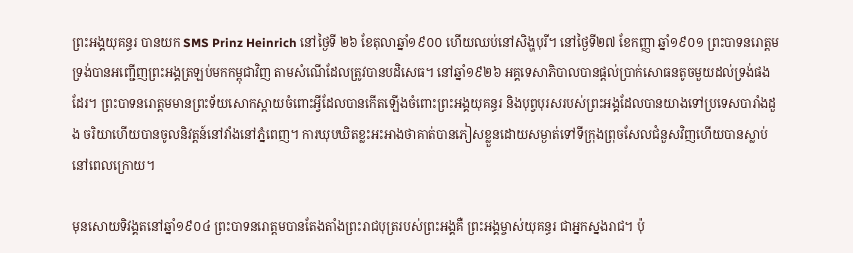ព្រះអង្គយុគន្ធរ បានយក SMS Prinz Heinrich នៅថ្ងៃទី ២៦ ខែតុលាឆ្នាំ១៩០០ ហើយឈប់នៅសិង្ហបុរី។ នៅថ្ងៃទី២៧ ខែកញ្ញា ឆ្នាំ១៩០១ ព្រះបាទនរោត្តម ទ្រង់បានអញ្ជើញព្រះអង្គត្រឡប់មកកម្ពុជាវិញ តាមសំណើដែលត្រូវបានបដិសេធ។ នៅឆ្នាំ១៩២៦ អគ្គទេសាភិបាលបានផ្តល់ប្រាក់សោធនតូចមួយដល់ទ្រង់ផងដែរ។ ព្រះបាទនរោត្ដមមានព្រះទ័យសោកស្ដាយចំពោះអ្វីដែលបានកើតឡើងចំពោះព្រះអង្គយុគន្ធរ និងបុព្វបុរសរបស់ព្រះអង្គដែលបានយាងទៅប្រទេសបារាំងដួង ចរិយាហើយបានចូលនិវត្តន៍នៅវាំងនៅភ្នំពេញ។ ការឃុបឃិតខ្លះអះអាងថាគាត់បានភៀសខ្លួនដោយសម្ងាត់ទៅទីក្រុងព្រុចសែលជំនួសវិញហើយបានស្លាប់នៅពេលក្រោយ។

មុនសោយទិវង្គតនៅឆ្នាំ១៩០៤ ព្រះបាទនរោត្ដមបានតែងតាំងព្រះរាជបុត្ររបស់ព្រះអង្គគឺ ព្រះអង្គម្ចាស់យុគន្ធរ ជាអ្នកស្នងរាជ។ ប៉ុ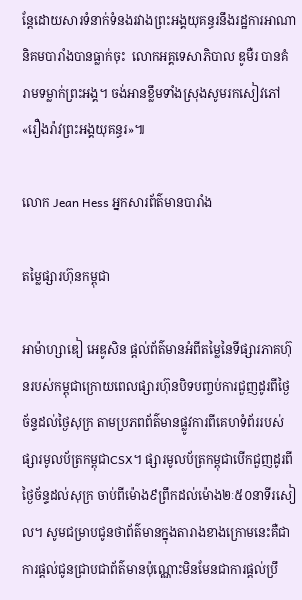ន្តែដោយសារទំនាក់ទំនងរវាងព្រះអង្គយុគន្ធរនឹងរដ្ឋការអាណានិគមបារាំងបានធ្លាក់ចុះ  លោកអគ្គទេសាភិបាល ឌូមឺរ បានគំរាមទម្លាក់ព្រះអង្គ។ ចង់អានខ្លឹមទាំងស្រុងសូមរកសៀវភៅ«រឿងរ៉ាវព្រះអង្គយុគន្ធរ»៕

លោក Jean Hess អ្នកសារព័ត៌មានបារាំង

តម្លៃផ្សារហ៊ុនកម្ពុជា

អាម៉ាហ្សាឌៀ អេឌូសិន ផ្តល់ព័ត៌មានអំពីតម្លៃនៃទីផ្សារភាគហ៊ុនរបស់កម្ពុជាក្រោយពេលផ្សារហ៊ុនបិទបញ្ចប់ការជួញដូរពីថ្ងៃច័ន្ទដល់ថ្ងៃសុក្រ តាមប្រភពព័ត៌មានផ្លូវការពីគេហទំព័ររបស់ផ្សារមូលប័ត្រកម្ពុជាCSX។ ផ្សារមូលប័ត្រកម្ពុជាបើកជួញដូរពីថ្ងៃច័ន្ទដល់សុក្រ ចាប់ពីម៉ោង៩ព្រឹកដល់ម៉ោង២ៈ៥០នាទីរសៀល។ សូមជម្រាបជូនថាព័ត៌មានក្នុងតារាងខាងក្រោមនេះគឺជាការផ្តល់ជូនជ្រាបជាព័ត៌មានប៉ុណ្ណោះមិនមែនជាការផ្តល់ប្រឹ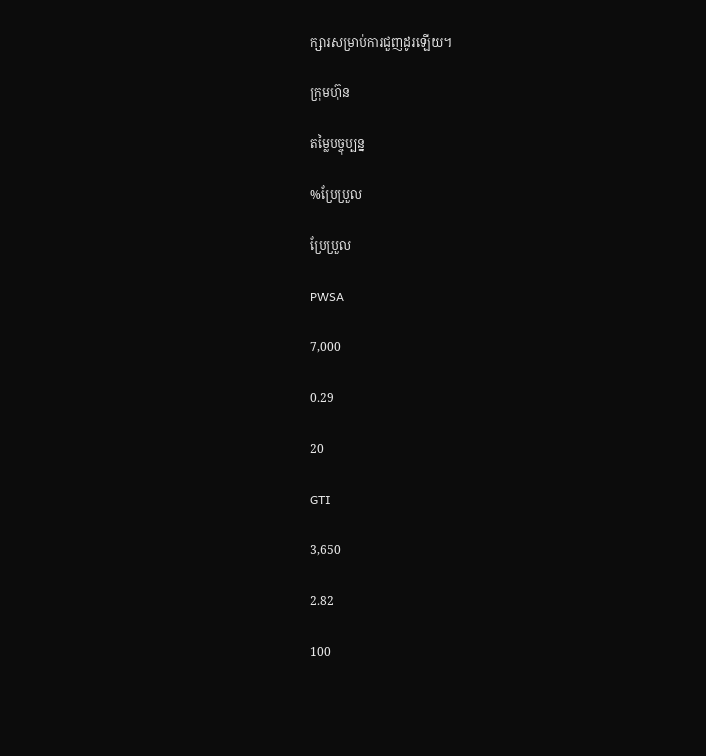ក្សារសម្រាប់ការជួញដូរឡើយ។

ក្រុមហ៊ុន

តម្លៃបច្ចុប្បន្ន

%ប្រែប្រួល

ប្រែប្រួល

PWSA

7,000

0.29

20

GTI

3,650

2.82

100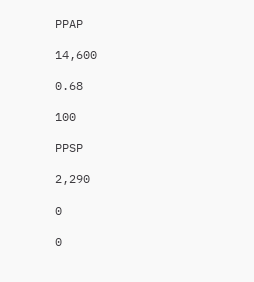PPAP

14,600

0.68

100

PPSP

2,290

0

0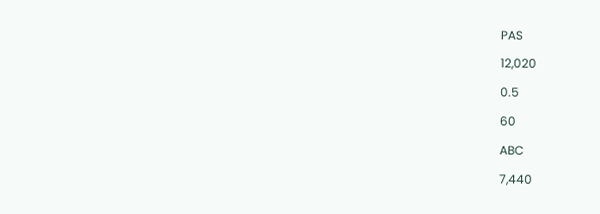PAS

12,020

0.5

60

ABC

7,440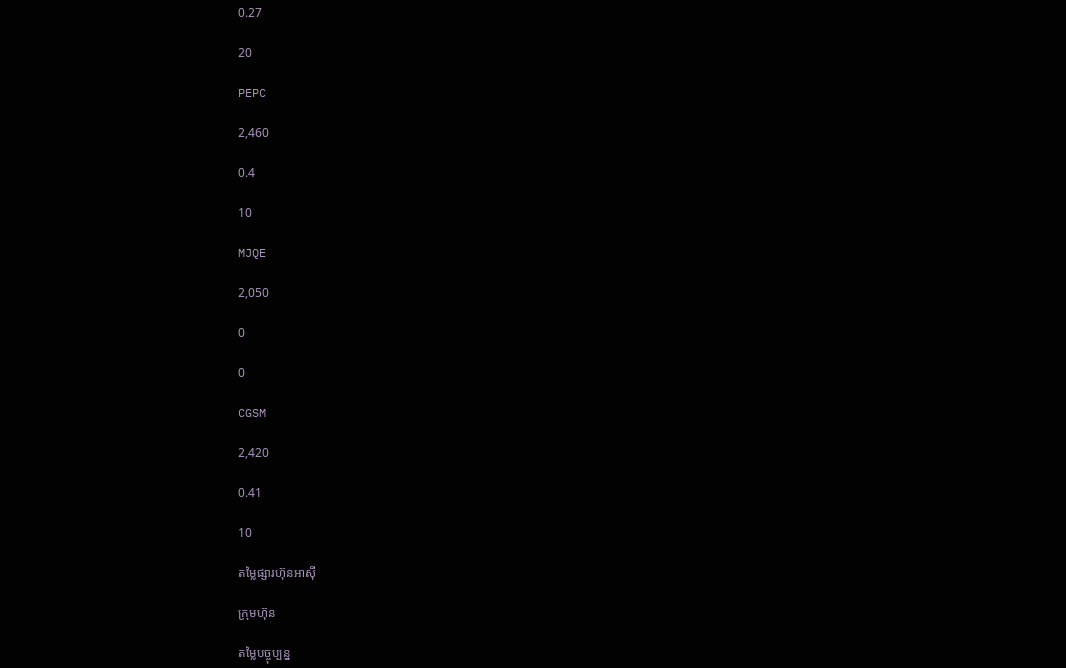0.27

20

PEPC

2,460

0.4

10

MJQE

2,050

0

0

CGSM

2,420

0.41

10

តម្លៃផ្សារហ៊ុនអាស៊ី

ក្រុមហ៊ុន

តម្លៃបច្ចុប្បន្ន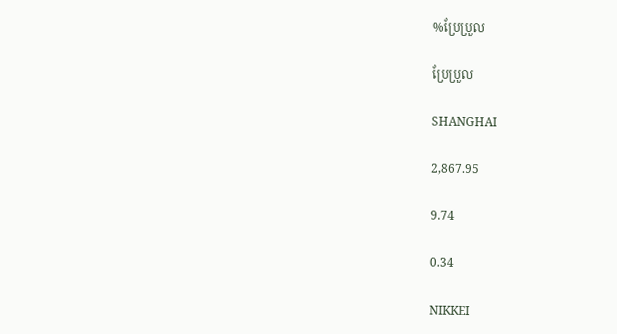%ប្រែប្រួល

ប្រែប្រួល

SHANGHAI

2,867.95

9.74

0.34

NIKKEI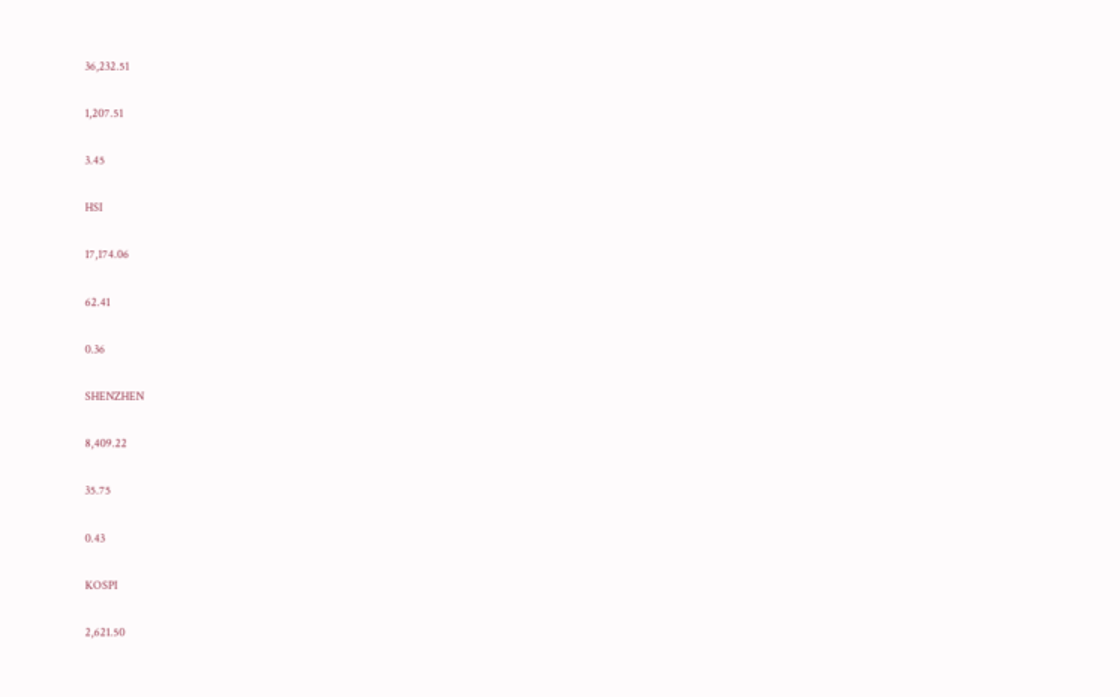36,232.51

1,207.51

3.45

HSI

17,174.06

62.41

0.36

SHENZHEN

8,409.22

35.75

0.43

KOSPI

2,621.50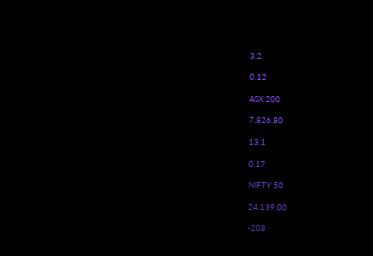3.2

0.12

ASX 200

7,826.80

13.1

0.17

NIFTY 50

24,139.00

-208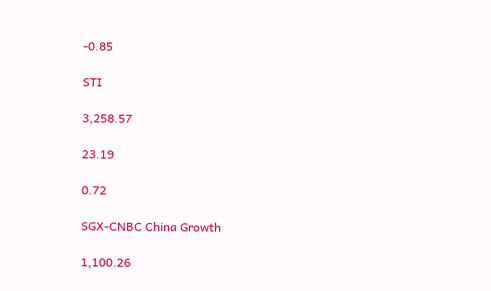-0.85

STI

3,258.57

23.19

0.72

SGX-CNBC China Growth

1,100.26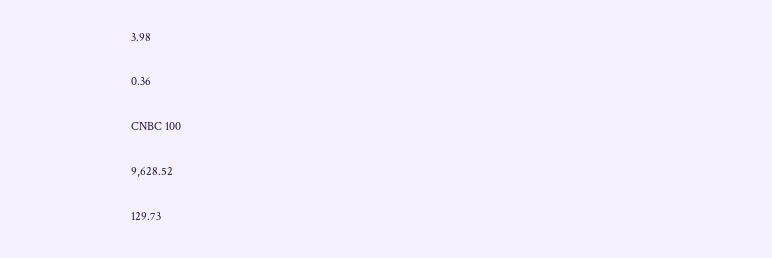3.98

0.36

CNBC 100

9,628.52

129.73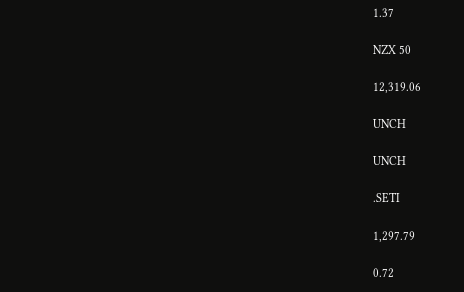1.37

NZX 50

12,319.06

UNCH

UNCH

.SETI

1,297.79

0.72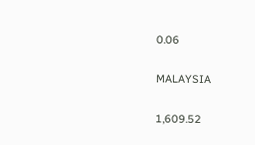0.06

MALAYSIA

1,609.52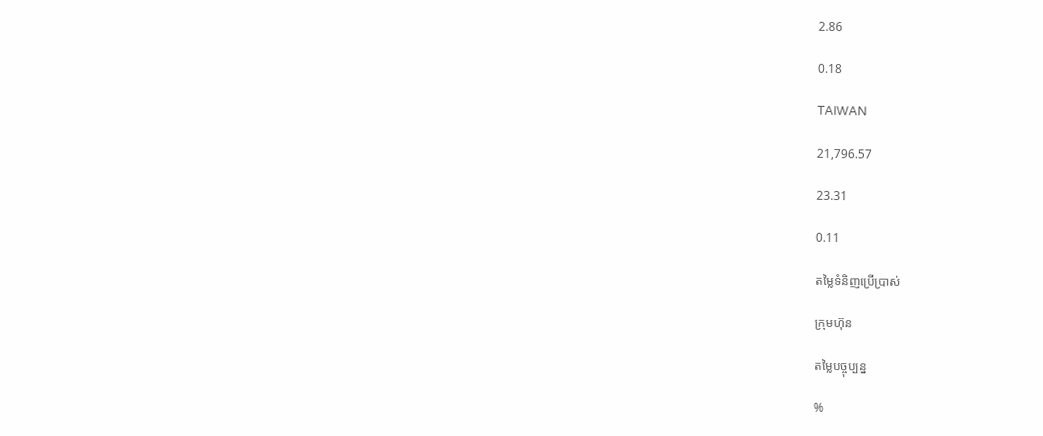2.86

0.18

TAIWAN

21,796.57

23.31

0.11

តម្លៃទំនិញប្រើប្រាស់

ក្រុមហ៊ុន

តម្លៃបច្ចុប្បន្ន

%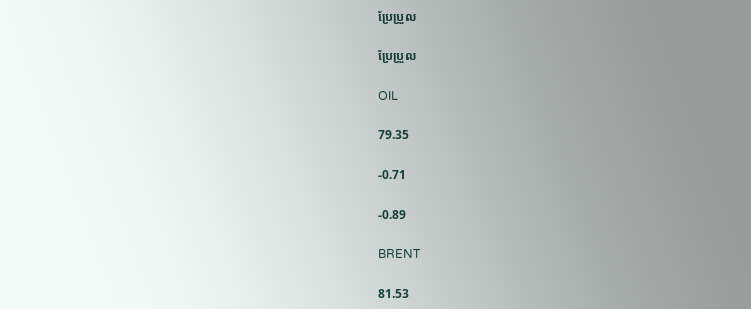ប្រែប្រួល

ប្រែប្រួល

OIL

79.35

-0.71

-0.89

BRENT

81.53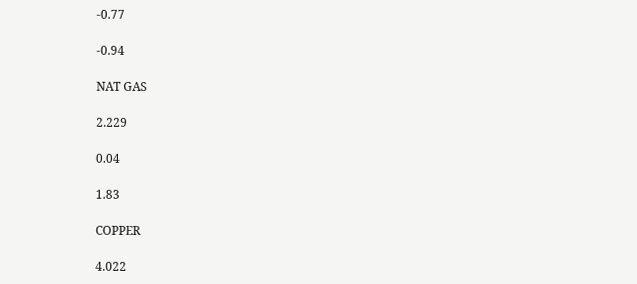-0.77

-0.94

NAT GAS

2.229

0.04

1.83

COPPER

4.022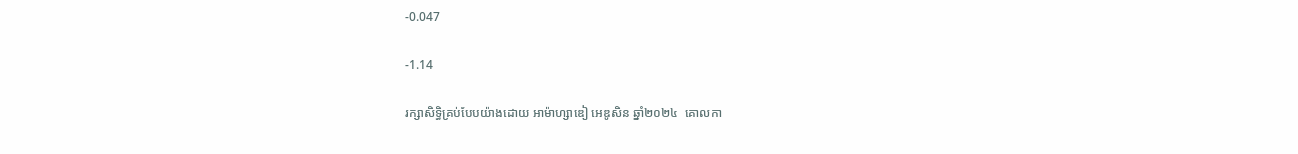-0.047

-1.14

រក្សាសិទ្ធិគ្រប់បែបយ៉ាងដោយ អាម៉ាហ្សាឌៀ អេឌូសិន ឆ្នាំ២០២៤  គោលកា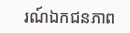រណ៍ឯកជនភាព